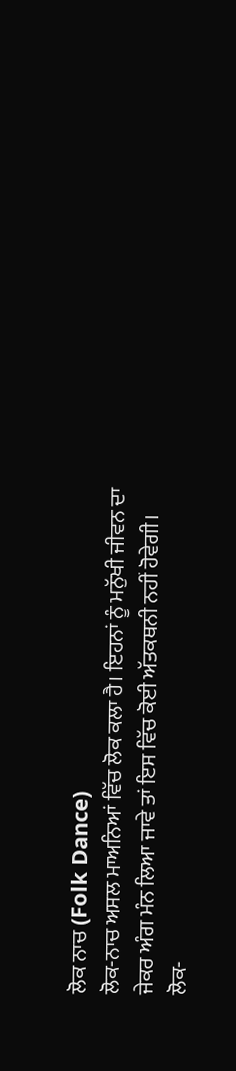ਲੋਕ ਨਾਚ (Folk Dance)
ਲੋਕ-ਨਾਚ ਅਸਲ ਮਾਅਨਿਆਂ ਵਿੱਚ ਲੋਕ ਕਲਾ ਹੈ। ਇਹਨਾਂ ਨੂੰ ਮਨੁੱਖੀ ਜੀਵਨ ਦਾ ਜੇਕਰ ਅੰਗ ਮੰਨ ਲਿਆ ਜਾਵੇ ਤਾਂ ਇਸ ਵਿੱਚ ਕੋਈ ਅੱਤਕਥਨੀ ਨਹੀਂ ਹੋਵੇਗੀ। ਲੋਕ-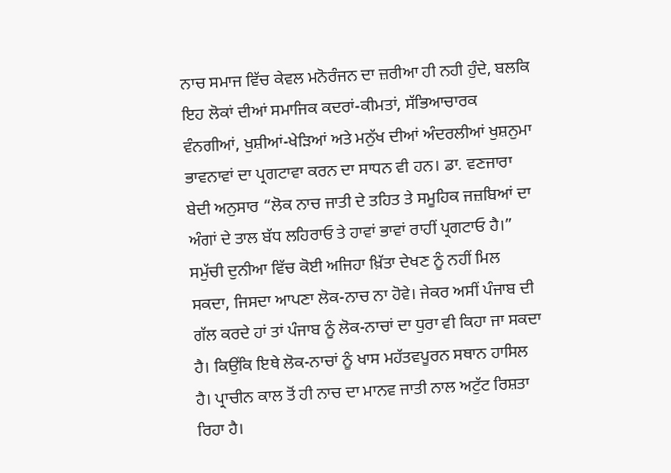ਨਾਚ ਸਮਾਜ ਵਿੱਚ ਕੇਵਲ ਮਨੋਰੰਜਨ ਦਾ ਜ਼ਰੀਆ ਹੀ ਨਹੀ ਹੁੰਦੇ, ਬਲਕਿ ਇਹ ਲੋਕਾਂ ਦੀਆਂ ਸਮਾਜਿਕ ਕਦਰਾਂ-ਕੀਮਤਾਂ, ਸੱਭਿਆਚਾਰਕ ਵੰਨਗੀਆਂ, ਖੁਸ਼ੀਆਂ-ਖੇੜਿਆਂ ਅਤੇ ਮਨੁੱਖ ਦੀਆਂ ਅੰਦਰਲੀਆਂ ਖੁਸ਼ਨੁਮਾ ਭਾਵਨਾਵਾਂ ਦਾ ਪ੍ਰਗਟਾਵਾ ਕਰਨ ਦਾ ਸਾਧਨ ਵੀ ਹਨ। ਡਾ. ਵਣਜਾਰਾ ਬੇਦੀ ਅਨੁਸਾਰ “ਲੋਕ ਨਾਚ ਜਾਤੀ ਦੇ ਤਹਿਤ ਤੇ ਸਮੂਹਿਕ ਜਜ਼ਬਿਆਂ ਦਾ ਅੰਗਾਂ ਦੇ ਤਾਲ ਬੱਧ ਲਹਿਰਾਓ ਤੇ ਹਾਵਾਂ ਭਾਵਾਂ ਰਾਹੀਂ ਪ੍ਰਗਟਾਓ ਹੈ।”
ਸਮੁੱਚੀ ਦੁਨੀਆ ਵਿੱਚ ਕੋਈ ਅਜਿਹਾ ਖ਼ਿੱਤਾ ਦੇਖਣ ਨੂੰ ਨਹੀਂ ਮਿਲ ਸਕਦਾ, ਜਿਸਦਾ ਆਪਣਾ ਲੋਕ-ਨਾਚ ਨਾ ਹੋਵੇ। ਜੇਕਰ ਅਸੀਂ ਪੰਜਾਬ ਦੀ ਗੱਲ ਕਰਦੇ ਹਾਂ ਤਾਂ ਪੰਜਾਬ ਨੂੰ ਲੋਕ-ਨਾਚਾਂ ਦਾ ਧੁਰਾ ਵੀ ਕਿਹਾ ਜਾ ਸਕਦਾ ਹੈ। ਕਿਉਂਕਿ ਇਥੇ ਲੋਕ-ਨਾਚਾਂ ਨੂੰ ਖਾਸ ਮਹੱਤਵਪੂਰਨ ਸਥਾਨ ਹਾਸਿਲ ਹੈ। ਪ੍ਰਾਚੀਨ ਕਾਲ ਤੋਂ ਹੀ ਨਾਚ ਦਾ ਮਾਨਵ ਜਾਤੀ ਨਾਲ ਅਟੁੱਟ ਰਿਸ਼ਤਾ ਰਿਹਾ ਹੈ।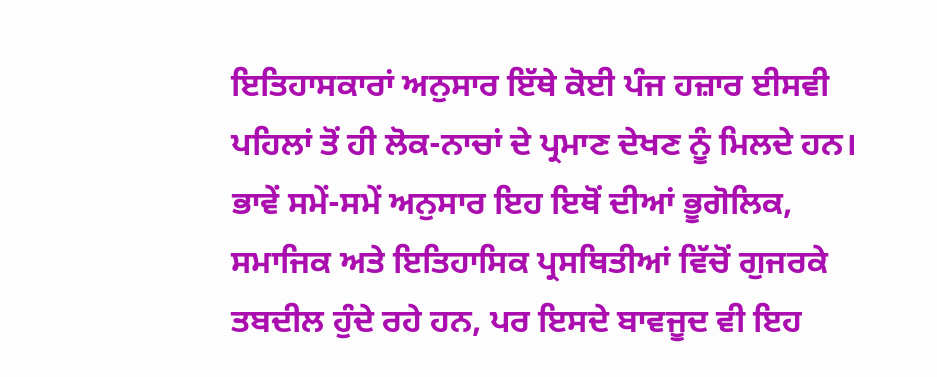ਇਤਿਹਾਸਕਾਰਾਂ ਅਨੁਸਾਰ ਇੱਥੇ ਕੋਈ ਪੰਜ ਹਜ਼ਾਰ ਈਸਵੀ ਪਹਿਲਾਂ ਤੋਂ ਹੀ ਲੋਕ-ਨਾਚਾਂ ਦੇ ਪ੍ਰਮਾਣ ਦੇਖਣ ਨੂੰ ਮਿਲਦੇ ਹਨ। ਭਾਵੇਂ ਸਮੇਂ-ਸਮੇਂ ਅਨੁਸਾਰ ਇਹ ਇਥੋਂ ਦੀਆਂ ਭੂਗੋਲਿਕ, ਸਮਾਜਿਕ ਅਤੇ ਇਤਿਹਾਸਿਕ ਪ੍ਰਸਥਿਤੀਆਂ ਵਿੱਚੋਂ ਗੁਜਰਕੇ ਤਬਦੀਲ ਹੁੰਦੇ ਰਹੇ ਹਨ, ਪਰ ਇਸਦੇ ਬਾਵਜੂਦ ਵੀ ਇਹ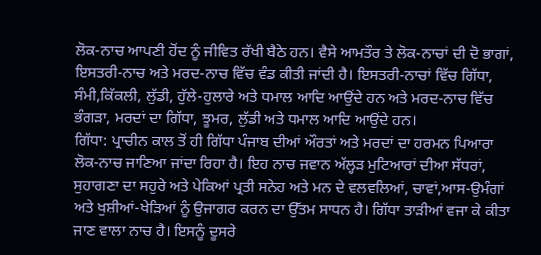ਲੋਕ-ਨਾਚ ਆਪਣੀ ਹੋਂਦ ਨੂੰ ਜੀਵਿਤ ਰੱਖੀ ਬੈਠੇ ਹਨ। ਵੈਸੇ ਆਮਤੌਰ ਤੇ ਲੋਕ-ਨਾਚਾਂ ਦੀ ਦੋ ਭਾਗਾਂ, ਇਸਤਰੀ-ਨਾਚ ਅਤੇ ਮਰਦ-ਨਾਚ ਵਿੱਚ ਵੰਡ ਕੀਤੀ ਜਾਂਦੀ ਹੈ। ਇਸਤਰੀ-ਨਾਚਾਂ ਵਿੱਚ ਗਿੱਧਾ, ਸੰਮੀ,ਕਿੱਕਲੀ, ਲੁੱਡੀ, ਹੁੱਲੇ-ਹੁਲਾਰੇ ਅਤੇ ਧਮਾਲ ਆਦਿ ਆਉਂਦੇ ਹਨ ਅਤੇ ਮਰਦ-ਨਾਚ ਵਿੱਚ ਭੰਗੜਾ, ਮਰਦਾਂ ਦਾ ਗਿੱਧਾ, ਝੂਮਰ, ਲੁੱਡੀ ਅਤੇ ਧਮਾਲ ਆਦਿ ਆਉਂਦੇ ਹਨ।
ਗਿੱਧਾ: ਪ੍ਰਾਚੀਨ ਕਾਲ ਤੋਂ ਹੀ ਗਿੱਧਾ ਪੰਜਾਬ ਦੀਆਂ ਔਰਤਾਂ ਅਤੇ ਮਰਦਾਂ ਦਾ ਹਰਮਨ ਪਿਆਰਾ ਲੋਕ-ਨਾਚ ਜਾਣਿਆ ਜਾਂਦਾ ਰਿਹਾ ਹੈ। ਇਹ ਨਾਚ ਜਵਾਨ ਅੱਲ੍ਹੜ ਮੁਟਿਆਰਾਂ ਦੀਆ ਸੱਧਰਾਂ, ਸੁਹਾਗਣਾ ਦਾ ਸਹੁਰੇ ਅਤੇ ਪੇਕਿਆਂ ਪ੍ਰਤੀ ਸਨੇਹ ਅਤੇ ਮਨ ਦੇ ਵਲਵਲਿਆਂ, ਚਾਵਾਂ,ਆਸ-ਉਮੰਗਾਂ ਅਤੇ ਖੁਸ਼ੀਆਂ-ਖੇੜਿਆਂ ਨੂੰ ਉਜਾਗਰ ਕਰਨ ਦਾ ਉੱਤਮ ਸਾਧਨ ਹੈ। ਗਿੱਧਾ ਤਾੜੀਆਂ ਵਜਾ ਕੇ ਕੀਤਾ ਜਾਣ ਵਾਲਾ ਨਾਚ ਹੈ। ਇਸਨੂੰ ਦੂਸਰੇ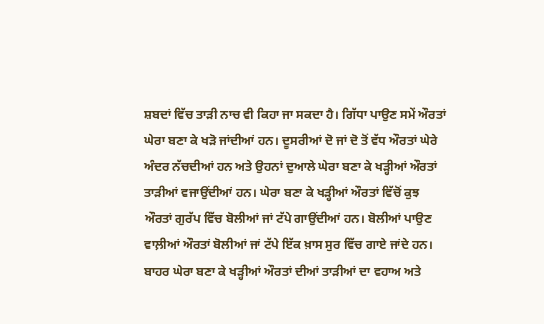ਸ਼ਬਦਾਂ ਵਿੱਚ ਤਾੜੀ ਨਾਚ ਵੀ ਕਿਹਾ ਜਾ ਸਕਦਾ ਹੈ। ਗਿੱਧਾ ਪਾਉਣ ਸਮੇਂ ਔਰਤਾਂ ਘੇਰਾ ਬਣਾ ਕੇ ਖੜੋ ਜਾਂਦੀਆਂ ਹਨ। ਦੂਸਰੀਆਂ ਦੋ ਜਾਂ ਦੋ ਤੋਂ ਵੱਧ ਔਰਤਾਂ ਘੇਰੇ ਅੰਦਰ ਨੱਚਦੀਆਂ ਹਨ ਅਤੇ ਉਹਨਾਂ ਦੁਆਲੇ ਘੇਰਾ ਬਣਾ ਕੇ ਖੜ੍ਹੀਆਂ ਔਰਤਾਂ ਤਾੜੀਆਂ ਵਜਾਉਂਦੀਆਂ ਹਨ। ਘੇਰਾ ਬਣਾ ਕੇ ਖੜ੍ਹੀਆਂ ਔਰਤਾਂ ਵਿੱਚੋਂ ਕੁਝ ਔਰਤਾਂ ਗੁਰੱਪ ਵਿੱਚ ਬੋਲੀਆਂ ਜਾਂ ਟੱਪੇ ਗਾਉਂਦੀਆਂ ਹਨ। ਬੋਲੀਆਂ ਪਾਉਣ ਵਾਲ਼ੀਆਂ ਔਰਤਾਂ ਬੋਲੀਆਂ ਜਾਂ ਟੱਪੇ ਇੱਕ ਖ਼ਾਸ ਸੁਰ ਵਿੱਚ ਗਾਏ ਜਾਂਦੇ ਹਨ। ਬਾਹਰ ਘੇਰਾ ਬਣਾ ਕੇ ਖੜ੍ਹੀਆਂ ਔਰਤਾਂ ਦੀਆਂ ਤਾੜੀਆਂ ਦਾ ਵਹਾਅ ਅਤੇ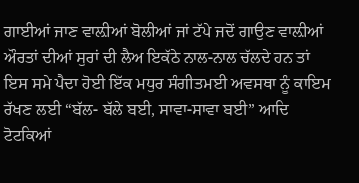ਗਾਈਆਂ ਜਾਣ ਵਾਲ਼ੀਆਂ ਬੋਲੀਆਂ ਜਾਂ ਟੱਪੇ ਜਦੋਂ ਗਾਉਣ ਵਾਲ਼ੀਆਂ ਔਰਤਾਂ ਦੀਆਂ ਸੁਰਾਂ ਦੀ ਲੈਅ ਇਕੱਠੇ ਨਾਲ-ਨਾਲ ਚੱਲਦੇ ਹਨ ਤਾਂ ਇਸ ਸਮੇ ਪੈਦਾ ਹੋਈ ਇੱਕ ਮਧੁਰ ਸੰਗੀਤਮਈ ਅਵਸਥਾ ਨੂੰ ਕਾਇਮ ਰੱਖਣ ਲਈ “ਬੱਲ- ਬੱਲੇ ਬਈ, ਸਾਵਾ-ਸਾਵਾ ਬਈ” ਆਦਿ ਟੋਟਕਿਆਂ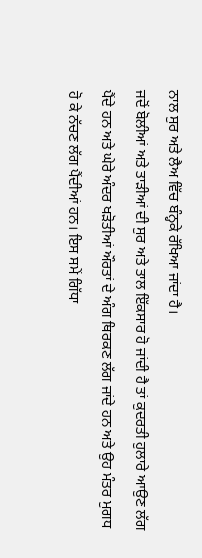ਨਾਲ ਸੁਰ ਅਤੇ ਲੈਅ ਵਿੱਚ ਬੰਨ੍ਹਕੇ ਰੱਖਿਆ ਜਾਂਦਾ ਹੈ।
ਜਦੋਂ ਬੋਲੀਆਂ ਅਤੇ ਤਾੜੀਆਂ ਦੀ ਸੁਰ ਅਤੇ ਤਾਲ ਇੱਕਸਾਰ ਹੋ ਜਾਂਦੀ ਹੈ ਤਾਂ ਕੁਦਰਤੀ ਹੁਲਾਰੇ ਆਉਣ ਲੱਗ ਪੈਂਦੇ ਹਨ ਅਤੇ ਘੇਰੇ ਅੰਦਰ ਖੜੋਤੀਆਂ ਔਰਤਾਂ ਦੇ ਅੰਗ ਥਿਰਕਣ ਲੱਗ ਜਾਂਦੇ ਹਨ ਅਤੇ ਉਹ ਮੰਤਰ ਮੁਗਧ ਹੋ ਕੇ ਨੱਚਣ ਲੱਗ ਪੈਂਦੀਆਂ ਹਨ। ਇਸ ਸਮੇਂ ਗਿੱਧਾ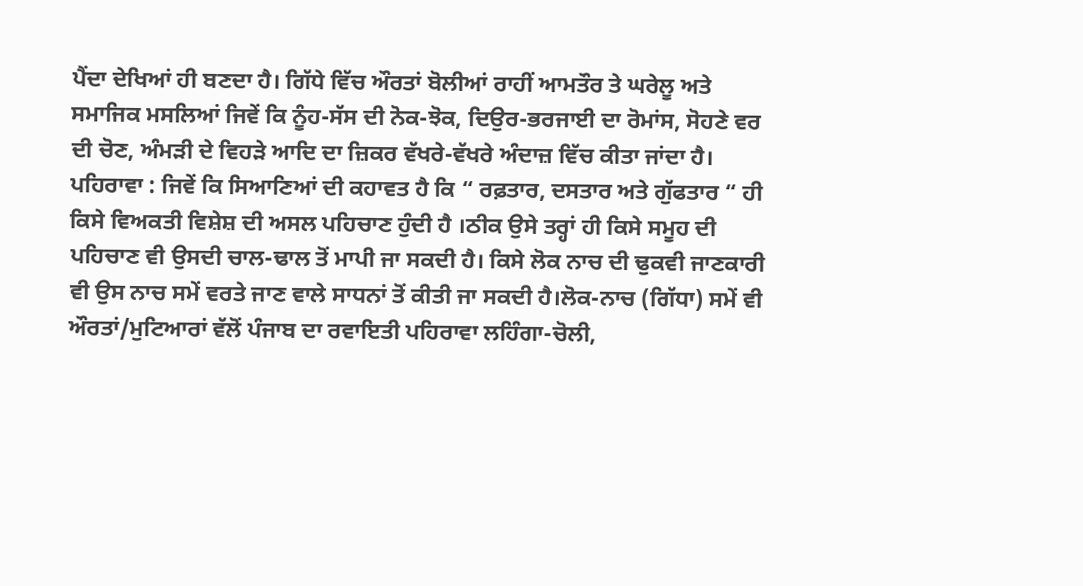ਪੈਂਦਾ ਦੇਖਿਆਂ ਹੀ ਬਣਦਾ ਹੈ। ਗਿੱਧੇ ਵਿੱਚ ਔਰਤਾਂ ਬੋਲੀਆਂ ਰਾਹੀਂ ਆਮਤੌਰ ਤੇ ਘਰੇਲੂ ਅਤੇ ਸਮਾਜਿਕ ਮਸਲਿਆਂ ਜਿਵੇਂ ਕਿ ਨੂੰਹ-ਸੱਸ ਦੀ ਨੋਕ-ਝੋਕ, ਦਿਉਰ-ਭਰਜਾਈ ਦਾ ਰੋਮਾਂਸ, ਸੋਹਣੇ ਵਰ ਦੀ ਚੋਣ, ਅੰਮੜੀ ਦੇ ਵਿਹੜੇ ਆਦਿ ਦਾ ਜ਼ਿਕਰ ਵੱਖਰੇ-ਵੱਖਰੇ ਅੰਦਾਜ਼ ਵਿੱਚ ਕੀਤਾ ਜਾਂਦਾ ਹੈ।
ਪਹਿਰਾਵਾ : ਜਿਵੇਂ ਕਿ ਸਿਆਣਿਆਂ ਦੀ ਕਹਾਵਤ ਹੈ ਕਿ “ ਰਫ਼ਤਾਰ, ਦਸਤਾਰ ਅਤੇ ਗੁੱਫਤਾਰ “ ਹੀ ਕਿਸੇ ਵਿਅਕਤੀ ਵਿਸ਼ੇਸ਼ ਦੀ ਅਸਲ ਪਹਿਚਾਣ ਹੁੰਦੀ ਹੈ ।ਠੀਕ ਉਸੇ ਤਰ੍ਹਾਂ ਹੀ ਕਿਸੇ ਸਮੂਹ ਦੀ ਪਹਿਚਾਣ ਵੀ ਉਸਦੀ ਚਾਲ-ਢਾਲ ਤੋਂ ਮਾਪੀ ਜਾ ਸਕਦੀ ਹੈ। ਕਿਸੇ ਲੋਕ ਨਾਚ ਦੀ ਢੁਕਵੀ ਜਾਣਕਾਰੀ ਵੀ ਉਸ ਨਾਚ ਸਮੇਂ ਵਰਤੇ ਜਾਣ ਵਾਲੇ ਸਾਧਨਾਂ ਤੋਂ ਕੀਤੀ ਜਾ ਸਕਦੀ ਹੈ।ਲੋਕ-ਨਾਚ (ਗਿੱਧਾ) ਸਮੇਂ ਵੀ ਔਰਤਾਂ/ਮੁਟਿਆਰਾਂ ਵੱਲੋਂ ਪੰਜਾਬ ਦਾ ਰਵਾਇਤੀ ਪਹਿਰਾਵਾ ਲਹਿੰਗਾ-ਚੋਲੀ,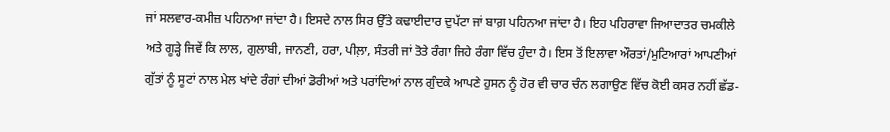ਜਾਂ ਸਲਵਾਰ-ਕਮੀਜ਼ ਪਹਿਨਆ ਜਾਂਦਾ ਹੈ। ਇਸਦੇ ਨਾਲ ਸਿਰ ਉੱਤੇ ਕਢਾਈਦਾਰ ਦੁਪੱਟਾ ਜਾਂ ਬਾਗ਼ ਪਹਿਨਆ ਜਾਂਦਾ ਹੈ। ਇਹ ਪਹਿਰਾਵਾ ਜਿਆਦਾਤਰ ਚਮਕੀਲੇ ਅਤੇ ਗੂੜ੍ਹੇ ਜਿਵੇਂ ਕਿ ਲਾਲ, ਗੁਲਾਬੀ, ਜਾਨਣੀ, ਹਰਾ, ਪੀਲ਼ਾ, ਸੰਤਰੀ ਜਾਂ ਤੋਤੇ ਰੰਗਾ ਜਿਹੇ ਰੰਗਾ ਵਿੱਚ ਹੁੰਦਾ ਹੈ। ਇਸ ਤੋਂ ਇਲਾਵਾ ਔਰਤਾਂ/ਮੁਟਿਆਰਾਂ ਆਪਣੀਆਂ ਗੁੱਤਾਂ ਨੂੰ ਸੂਟਾਂ ਨਾਲ ਮੇਲ ਖਾਂਦੇ ਰੰਗਾਂ ਦੀਆਂ ਡੋਰੀਆਂ ਅਤੇ ਪਰਾਂਦਿਆਂ ਨਾਲ ਗੁੰਦਕੇ ਆਪਣੇ ਹੁਸਨ ਨੂੰ ਹੋਰ ਵੀ ਚਾਰ ਚੰਨ ਲਗਾਉਣ ਵਿੱਚ ਕੋਈ ਕਸਰ ਨਹੀਂ ਛੱਡ-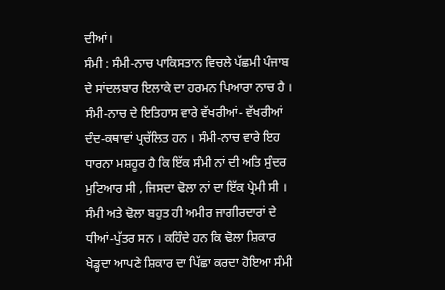ਦੀਆਂ।
ਸੰਮੀ : ਸੰਮੀ-ਨਾਚ ਪਾਕਿਸਤਾਨ ਵਿਚਲੇ ਪੱਛਮੀ ਪੰਜਾਬ ਦੇ ਸਾਂਦਲਬਾਰ ਇਲਾਕੇ ਦਾ ਹਰਮਨ ਪਿਆਰਾ ਨਾਚ ਹੈ । ਸੰਮੀ-ਨਾਚ ਦੇ ਇਤਿਹਾਸ ਵਾਰੇ ਵੱਖਰੀਆਂ- ਵੱਖਰੀਆਂ ਦੰਦ-ਕਥਾਵਾਂ ਪ੍ਰਚੱਲਿਤ ਹਨ । ਸੰਮੀ-ਨਾਚ ਵਾਰੇ ਇਹ ਧਾਰਨਾ ਮਸ਼ਹੂਰ ਹੈ ਕਿ ਇੱਕ ਸੰਮੀ ਨਾਂ ਦੀ ਅਤਿ ਸੁੰਦਰ ਮੁਟਿਆਰ ਸੀ , ਜਿਸਦਾ ਢੋਲਾ ਨਾਂ ਦਾ ਇੱਕ ਪ੍ਰੇਮੀ ਸੀ । ਸੰਮੀ ਅਤੇ ਢੋਲਾ ਬਹੁਤ ਹੀ ਅਮੀਰ ਜਾਗੀਰਦਾਰਾਂ ਦੇ ਧੀਆਂ-ਪੁੱਤਰ ਸਨ । ਕਹਿੰਦੇ ਹਨ ਕਿ ਢੋਲਾ ਸ਼ਿਕਾਰ ਖੇਡ੍ਹਦਾ ਆਪਣੇ ਸ਼ਿਕਾਰ ਦਾ ਪਿੱਛਾ ਕਰਦਾ ਹੋਇਆ ਸੰਮੀ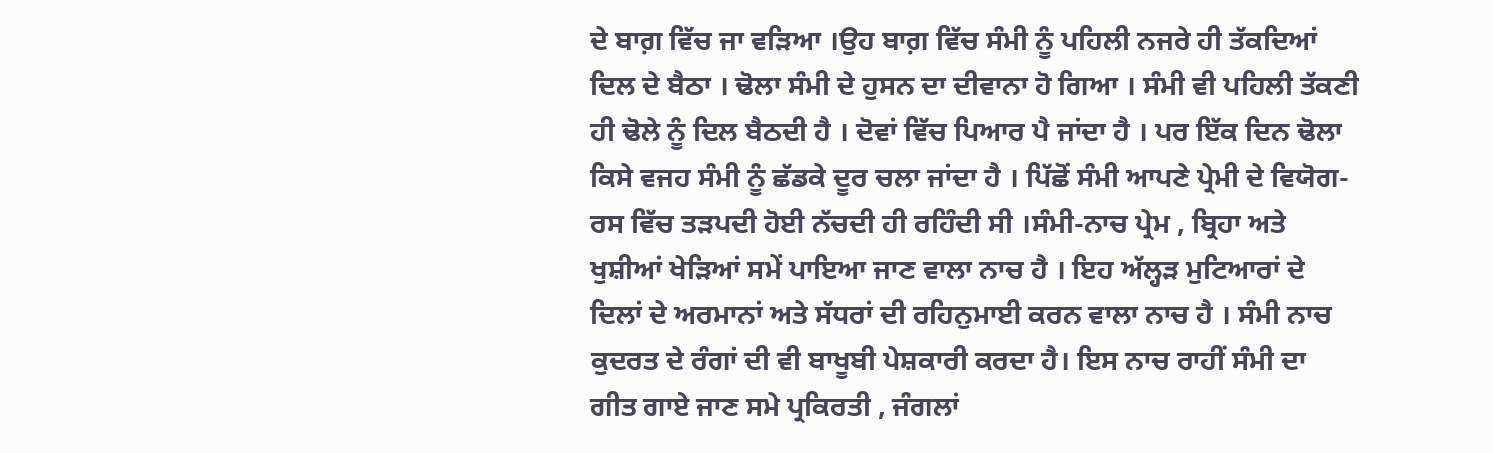ਦੇ ਬਾਗ਼ ਵਿੱਚ ਜਾ ਵੜਿਆ ।ਉਹ ਬਾਗ਼ ਵਿੱਚ ਸੰਮੀ ਨੂੰ ਪਹਿਲੀ ਨਜਰੇ ਹੀ ਤੱਕਦਿਆਂ ਦਿਲ ਦੇ ਬੈਠਾ । ਢੋਲਾ ਸੰਮੀ ਦੇ ਹੁਸਨ ਦਾ ਦੀਵਾਨਾ ਹੋ ਗਿਆ । ਸੰਮੀ ਵੀ ਪਹਿਲੀ ਤੱਕਣੀ ਹੀ ਢੋਲੇ ਨੂੰ ਦਿਲ ਬੈਠਦੀ ਹੈ । ਦੋਵਾਂ ਵਿੱਚ ਪਿਆਰ ਪੈ ਜਾਂਦਾ ਹੈ । ਪਰ ਇੱਕ ਦਿਨ ਢੋਲਾ ਕਿਸੇ ਵਜਹ ਸੰਮੀ ਨੂੰ ਛੱਡਕੇ ਦੂਰ ਚਲਾ ਜਾਂਦਾ ਹੈ । ਪਿੱਛੋਂ ਸੰਮੀ ਆਪਣੇ ਪ੍ਰੇਮੀ ਦੇ ਵਿਯੋਗ-ਰਸ ਵਿੱਚ ਤੜਪਦੀ ਹੋਈ ਨੱਚਦੀ ਹੀ ਰਹਿੰਦੀ ਸੀ ।ਸੰਮੀ-ਨਾਚ ਪ੍ਰੇਮ , ਬ੍ਰਿਹਾ ਅਤੇ ਖੁਸ਼ੀਆਂ ਖੇੜਿਆਂ ਸਮੇਂ ਪਾਇਆ ਜਾਣ ਵਾਲਾ ਨਾਚ ਹੈ । ਇਹ ਅੱਲ੍ਹੜ ਮੁਟਿਆਰਾਂ ਦੇ ਦਿਲਾਂ ਦੇ ਅਰਮਾਨਾਂ ਅਤੇ ਸੱਧਰਾਂ ਦੀ ਰਹਿਨੁਮਾਈ ਕਰਨ ਵਾਲਾ ਨਾਚ ਹੈ । ਸੰਮੀ ਨਾਚ ਕੁਦਰਤ ਦੇ ਰੰਗਾਂ ਦੀ ਵੀ ਬਾਖੂਬੀ ਪੇਸ਼ਕਾਰੀ ਕਰਦਾ ਹੈ। ਇਸ ਨਾਚ ਰਾਹੀਂ ਸੰਮੀ ਦਾ ਗੀਤ ਗਾਏ ਜਾਣ ਸਮੇ ਪ੍ਰਕਿਰਤੀ , ਜੰਗਲਾਂ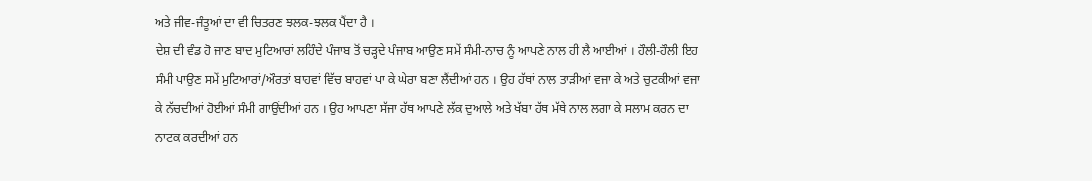ਅਤੇ ਜੀਵ-ਜੰਤੂਆਂ ਦਾ ਵੀ ਚਿਤਰਣ ਝਲਕ-ਝਲਕ ਪੈਂਦਾ ਹੈ ।
ਦੇਸ਼ ਦੀ ਵੰਡ ਹੋ ਜਾਣ ਬਾਦ ਮੁਟਿਆਰਾਂ ਲਹਿੰਦੇ ਪੰਜਾਬ ਤੋਂ ਚੜ੍ਹਦੇ ਪੰਜਾਬ ਆਉਣ ਸਮੇਂ ਸੰਮੀ-ਨਾਚ ਨੂੰ ਆਪਣੇ ਨਾਲ ਹੀ ਲੈ ਆਈਆਂ । ਹੌਲੀ-ਹੌਲੀ ਇਹ ਸੰਮੀ ਪਾਉਣ ਸਮੇਂ ਮੁਟਿਆਰਾਂ/ਔਰਤਾਂ ਬਾਹਵਾਂ ਵਿੱਚ ਬਾਹਵਾਂ ਪਾ ਕੇ ਘੇਰਾ ਬਣਾ ਲੈਂਦੀਆਂ ਹਨ । ਉਹ ਹੱਥਾਂ ਨਾਲ ਤਾੜੀਆਂ ਵਜਾ ਕੇ ਅਤੇ ਚੁਟਕੀਆਂ ਵਜਾ ਕੇ ਨੱਚਦੀਆਂ ਹੋਈਆਂ ਸੰਮੀ ਗਾਉਂਦੀਆਂ ਹਨ । ਉਹ ਆਪਣਾ ਸੱਜਾ ਹੱਥ ਆਪਣੇ ਲੱਕ ਦੁਆਲੇ ਅਤੇ ਖੱਬਾ ਹੱਥ ਮੱਥੇ ਨਾਲ ਲਗਾ ਕੇ ਸਲਾਮ ਕਰਨ ਦਾ ਨਾਟਕ ਕਰਦੀਆਂ ਹਨ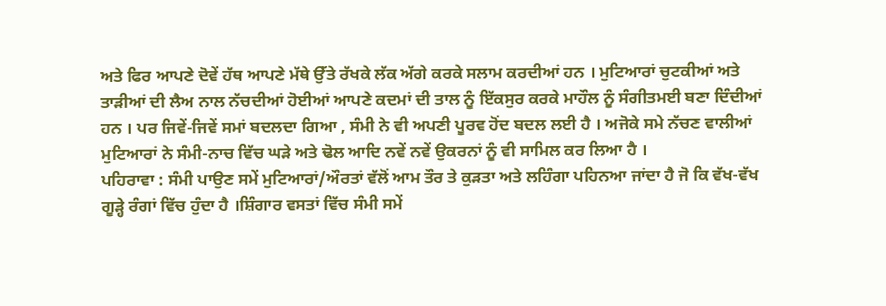ਅਤੇ ਫਿਰ ਆਪਣੇ ਦੋਵੇਂ ਹੱਥ ਆਪਣੇ ਮੱਥੇ ਉੱਤੇ ਰੱਖਕੇ ਲੱਕ ਅੱਗੇ ਕਰਕੇ ਸਲਾਮ ਕਰਦੀਆਂ ਹਨ । ਮੁਟਿਆਰਾਂ ਚੁਟਕੀਆਂ ਅਤੇ ਤਾੜੀਆਂ ਦੀ ਲੈਅ ਨਾਲ ਨੱਚਦੀਆਂ ਹੋਈਆਂ ਆਪਣੇ ਕਦਮਾਂ ਦੀ ਤਾਲ ਨੂੰ ਇੱਕਸੁਰ ਕਰਕੇ ਮਾਹੌਲ ਨੂੰ ਸੰਗੀਤਮਈ ਬਣਾ ਦਿੰਦੀਆਂ ਹਨ । ਪਰ ਜਿਵੇਂ-ਜਿਵੇਂ ਸਮਾਂ ਬਦਲਦਾ ਗਿਆ , ਸੰਮੀ ਨੇ ਵੀ ਅਪਣੀ ਪੂਰਵ ਹੋਂਦ ਬਦਲ ਲਈ ਹੈ । ਅਜੋਕੇ ਸਮੇ ਨੱਚਣ ਵਾਲੀਆਂ ਮੁਟਿਆਰਾਂ ਨੇ ਸੰਮੀ-ਨਾਚ ਵਿੱਚ ਘੜੇ ਅਤੇ ਢੋਲ ਆਦਿ ਨਵੇਂ ਨਵੇਂ ਉਕਰਨਾਂ ਨੂੰ ਵੀ ਸਾਮਿਲ ਕਰ ਲਿਆ ਹੈ ।
ਪਹਿਰਾਵਾ : ਸੰਮੀ ਪਾਉਣ ਸਮੇਂ ਮੁਟਿਆਰਾਂ/ਔਰਤਾਂ ਵੱਲੋਂ ਆਮ ਤੌਰ ਤੇ ਕੁੜਤਾ ਅਤੇ ਲਹਿੰਗਾ ਪਹਿਨਆ ਜਾਂਦਾ ਹੈ ਜੋ ਕਿ ਵੱਖ-ਵੱਖ ਗੂੜ੍ਹੇ ਰੰਗਾਂ ਵਿੱਚ ਹੁੰਦਾ ਹੈ ।ਸ਼ਿੰਗਾਰ ਵਸਤਾਂ ਵਿੱਚ ਸੰਮੀ ਸਮੇਂ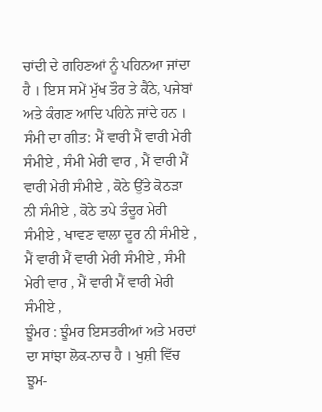ਚਾਂਦੀ ਦੇ ਗਹਿਣਆਂ ਨੂੰ ਪਹਿਨਆ ਜਾਂਦਾ ਹੈ । ਇਸ ਸਮੇਂ ਮੁੱਖ ਤੌਰ ਤੇ ਕੈਂਠੇ, ਪਜੇਬਾਂ ਅਤੇ ਕੰਗਣ ਆਦਿ ਪਹਿਨੇ ਜਾਂਦੇ ਹਨ ।
ਸੰਮੀ ਦਾ ਗੀਤ: ਮੈਂ ਵਾਰੀ ਮੈਂ ਵਾਰੀ ਮੇਰੀ ਸੰਮੀਏ , ਸੰਮੀ ਮੇਰੀ ਵਾਰ , ਮੈਂ ਵਾਰੀ ਮੈਂ ਵਾਰੀ ਮੇਰੀ ਸੰਮੀਏ , ਕੋਠੇ ਉੱਤੇ ਕੋਠੜਾ ਨੀ ਸੰਮੀਏ , ਕੋਠੇ ਤਪੇ ਤੰਦੂਰ ਮੇਰੀ ਸੰਮੀਏ , ਖਾਵਣ ਵਾਲਾ ਦੂਰ ਨੀ ਸੰਮੀਏ , ਮੈਂ ਵਾਰੀ ਮੈਂ ਵਾਰੀ ਮੇਰੀ ਸੰਮੀਏ , ਸੰਮੀ ਮੇਰੀ ਵਾਰ , ਮੈਂ ਵਾਰੀ ਮੈਂ ਵਾਰੀ ਮੇਰੀ ਸੰਮੀਏ ,
ਝੂੰਮਰ : ਝੂੰਮਰ ਇਸਤਰੀਆਂ ਅਤੇ ਮਰਦਾਂ ਦਾ ਸਾਂਝਾ ਲੋਕ-ਨਾਚ ਹੈ । ਖੁਸ਼ੀ ਵਿੱਚ ਝੂਮ-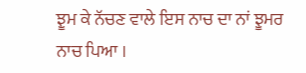ਝੂਮ ਕੇ ਨੱਚਣ ਵਾਲੇ ਇਸ ਨਾਚ ਦਾ ਨਾਂ ਝੂਮਰ ਨਾਚ ਪਿਆ ।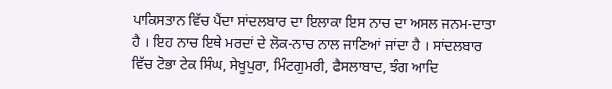ਪਾਕਿਸਤਾਨ ਵਿੱਚ ਪੈਂਦਾ ਸਾਂਦਲਬਾਰ ਦਾ ਇਲਾਕਾ ਇਸ ਨਾਚ ਦਾ ਅਸਲ ਜਨਮ-ਦਾਤਾ ਹੈ । ਇਹ ਨਾਚ ਇਥੇ ਮਰਦਾਂ ਦੇ ਲੋਕ-ਨਾਚ ਨਾਲ ਜਾਣਿਆਂ ਜਾਂਦਾ ਹੈ । ਸਾਂਦਲਬਾਰ ਵਿੱਚ ਟੋਭਾ ਟੇਕ ਸਿੰਘ, ਸੇਖੂਪੁਰਾ, ਮਿੰਟਗੁਮਰੀ, ਫੈਸਲਾਬਾਦ, ਝੰਗ ਆਦਿ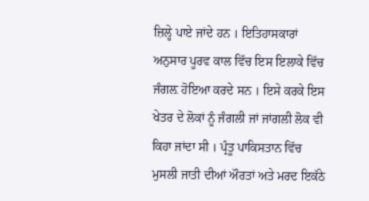ਜ਼ਿਲ੍ਹੇ ਪਾਏ ਜਾਂਦੇ ਹਨ । ਇਤਿਹਾਸਕਾਰਾਂ ਅਨੁਸਾਰ ਪੂਰਵ ਕਾਲ ਵਿੱਚ ਇਸ ਇਲਾਕੇ ਵਿੱਚ ਜੰਗਲ਼ ਹੋਇਆ ਕਰਦੇ ਸਨ । ਇਸੇ ਕਰਕੇ ਇਸ ਖੇਤਰ ਦੇ ਲੋਕਾਂ ਨੂੰ ਜੰਗਲੀ ਜਾਂ ਜਾਂਗਲੀ ਲੋਕ ਵੀ ਕਿਹਾ ਜਾਂਦਾ ਸੀ । ਪ੍ਰੰਤੂ ਪਾਕਿਸਤਾਨ ਵਿੱਚ ਮੁਸਲੀ ਜਾਤੀ ਦੀਆਂ ਔਰਤਾਂ ਅਤੇ ਮਰਦ ਇਕੱਠੇ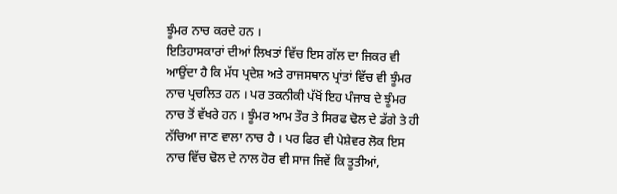ਝੂੰਮਰ ਨਾਚ ਕਰਦੇ ਹਨ ।
ਇਤਿਹਾਸਕਾਰਾਂ ਦੀਆਂ ਲਿਖਤਾਂ ਵਿੱਚ ਇਸ ਗੱਲ ਦਾ ਜਿਕਰ ਵੀ ਆਉਂਦਾ ਹੈ ਕਿ ਮੱਧ ਪ੍ਰਦੇਸ਼ ਅਤੇ ਰਾਜਸਥਾਨ ਪ੍ਰਾਂਤਾਂ ਵਿੱਚ ਵੀ ਝੂੰਮਰ ਨਾਚ ਪ੍ਰਚਲਿਤ ਹਨ । ਪਰ ਤਕਨੀਕੀ ਪੱਖੋਂ ਇਹ ਪੰਜਾਬ ਦੇ ਝੂੰਮਰ ਨਾਚ ਤੋਂ ਵੱਖਰੇ ਹਨ । ਝੂੰਮਰ ਆਮ ਤੌਰ ਤੇ ਸਿਰਫ ਢੋਲ ਦੇ ਡੱਗੇ ਤੇ ਹੀ ਨੱਚਿਆ ਜਾਣ ਵਾਲਾ ਨਾਚ ਹੈ । ਪਰ ਫਿਰ ਵੀ ਪੇਸ਼ੇਵਰ ਲੋਕ ਇਸ ਨਾਚ ਵਿੱਚ ਢੋਲ ਦੇ ਨਾਲ ਹੋਰ ਵੀ ਸਾਜ ਜਿਵੇਂ ਕਿ ਤੂਤੀਆਂ,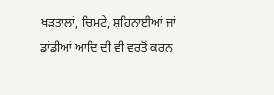ਖੜਤਾਲਾਂ, ਚਿਮਟੇ, ਸ਼ਹਿਨਾਈਆਂ ਜਾਂ ਡਾਂਡੀਆਂ ਆਦਿ ਦੀ ਵੀ ਵਰਤੋਂ ਕਰਨ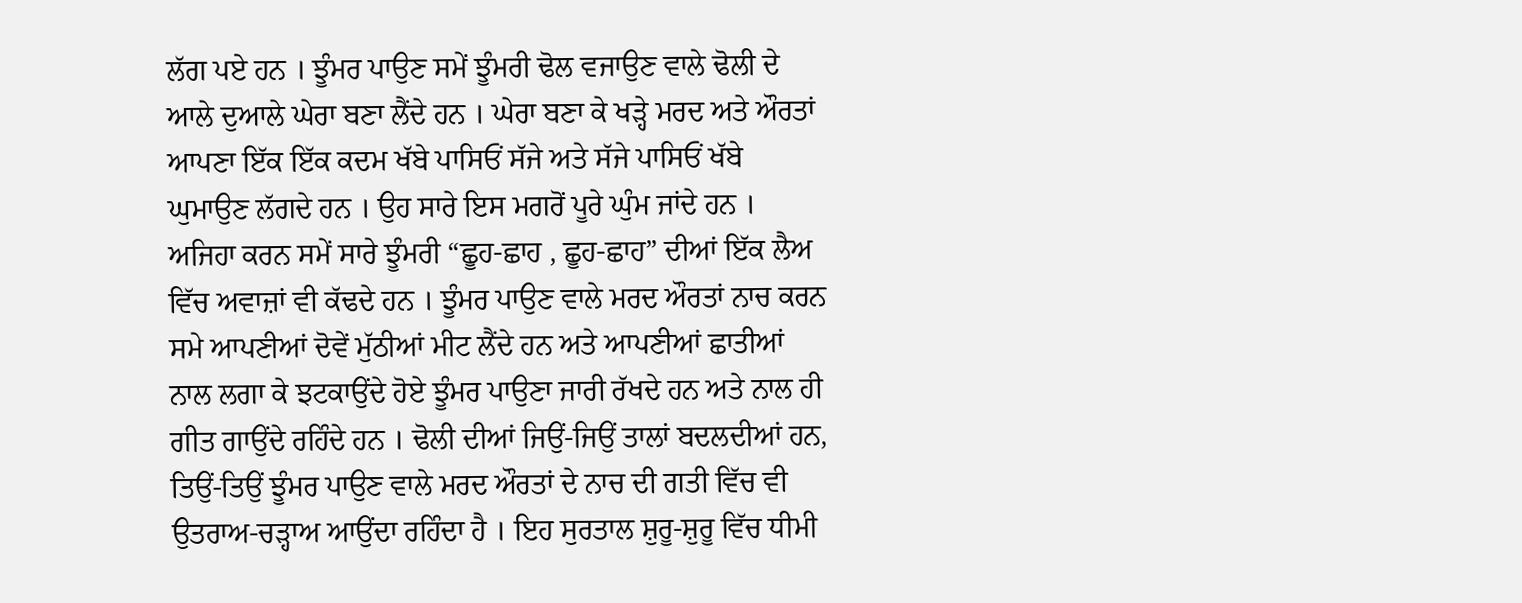ਲੱਗ ਪਏ ਹਨ । ਝੂੰਮਰ ਪਾਉਣ ਸਮੇਂ ਝੂੰਮਰੀ ਢੋਲ ਵਜਾਉਣ ਵਾਲੇ ਢੋਲੀ ਦੇ ਆਲੇ ਦੁਆਲੇ ਘੇਰਾ ਬਣਾ ਲੈਂਦੇ ਹਨ । ਘੇਰਾ ਬਣਾ ਕੇ ਖੜ੍ਹੇ ਮਰਦ ਅਤੇ ਔਰਤਾਂ ਆਪਣਾ ਇੱਕ ਇੱਕ ਕਦਮ ਖੱਬੇ ਪਾਸਿਓਂ ਸੱਜੇ ਅਤੇ ਸੱਜੇ ਪਾਸਿਓਂ ਖੱਬੇ ਘੁਮਾਉਣ ਲੱਗਦੇ ਹਨ । ਉਹ ਸਾਰੇ ਇਸ ਮਗਰੋਂ ਪੂਰੇ ਘੁੰਮ ਜਾਂਦੇ ਹਨ । ਅਜਿਹਾ ਕਰਨ ਸਮੇਂ ਸਾਰੇ ਝੂੰਮਰੀ “ਛੂਹ-ਛਾਹ , ਛੂਹ-ਛਾਹ” ਦੀਆਂ ਇੱਕ ਲੈਅ ਵਿੱਚ ਅਵਾਜ਼ਾਂ ਵੀ ਕੱਢਦੇ ਹਨ । ਝੂੰਮਰ ਪਾਉਣ ਵਾਲੇ ਮਰਦ ਔਰਤਾਂ ਨਾਚ ਕਰਨ ਸਮੇ ਆਪਣੀਆਂ ਦੋਵੇਂ ਮੁੱਠੀਆਂ ਮੀਟ ਲੈਂਦੇ ਹਨ ਅਤੇ ਆਪਣੀਆਂ ਛਾਤੀਆਂ ਨਾਲ ਲਗਾ ਕੇ ਝਟਕਾਉਂਦੇ ਹੋਏ ਝੂੰਮਰ ਪਾਉਣਾ ਜਾਰੀ ਰੱਖਦੇ ਹਨ ਅਤੇ ਨਾਲ ਹੀ ਗੀਤ ਗਾਉਂਦੇ ਰਹਿੰਦੇ ਹਨ । ਢੋਲੀ ਦੀਆਂ ਜਿਉਂ-ਜਿਉਂ ਤਾਲਾਂ ਬਦਲਦੀਆਂ ਹਨ, ਤਿਉਂ-ਤਿਉਂ ਝੂੰਮਰ ਪਾਉਣ ਵਾਲੇ ਮਰਦ ਔਰਤਾਂ ਦੇ ਨਾਚ ਦੀ ਗਤੀ ਵਿੱਚ ਵੀ ਉਤਰਾਅ-ਚੜ੍ਹਾਅ ਆਉਂਦਾ ਰਹਿੰਦਾ ਹੈ । ਇਹ ਸੁਰਤਾਲ ਸ਼ੁਰੂ-ਸ਼ੁਰੂ ਵਿੱਚ ਧੀਮੀ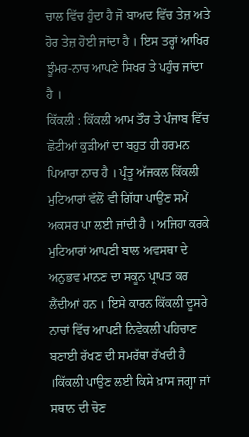ਚਾਲ ਵਿੱਚ ਹੁੰਦਾ ਹੈ ਜੋ ਬਾਅਦ ਵਿੱਚ ਤੇਜ਼ ਅਤੇ ਹੋਰ ਤੇਜ਼ ਹੋਈ ਜਾਂਦਾ ਹੈ । ਇਸ ਤਰ੍ਹਾਂ ਆਖਿਰ ਝੂੰਮਰ-ਨਾਚ ਆਪਣੇ ਸਿਖਰ ਤੇ ਪਹੁੰਚ ਜਾਂਦਾ ਹੈ ।
ਕਿੱਕਲੀ : ਕਿੱਕਲੀ ਆਮ ਤੌਰ ਤੇ ਪੰਜਾਬ ਵਿੱਚ ਛੋਟੀਆਂ ਕੁੜੀਆਂ ਦਾ ਬਹੁਤ ਹੀ ਹਰਮਨ ਪਿਆਰਾ ਨਾਚ ਹੈ । ਪ੍ਰੰਤੂ ਅੱਜਕਲ ਕਿੱਕਲੀ ਮੁਟਿਆਰਾਂ ਵੱਲੋਂ ਵੀ ਗਿੱਧਾ ਪਾਉਂਣ ਸਮੇਂ ਅਕਸਰ ਪਾ ਲਈ ਜਾਂਦੀ ਹੈ । ਅਜਿਹਾ ਕਰਕੇ ਮੁਟਿਆਰਾਂ ਆਪਣੀ ਬਾਲ ਅਵਸਥਾ ਦੇ ਅਨੁਭਵ ਮਾਨਣ ਦਾ ਸਕੂਨ ਪ੍ਰਾਪਤ ਕਰ ਲੈਂਦੀਆਂ ਹਨ । ਇਸੇ ਕਾਰਨ ਕਿੱਕਲੀ ਦੂਸਰੇ ਨਾਚਾਂ ਵਿੱਚ ਆਪਣੀ ਨਿਵੇਕਲੀ ਪਹਿਚਾਣ ਬਣਾਈ ਰੱਖਣ ਦੀ ਸਮਰੱਥਾ ਰੱਖਦੀ ਹੈ ।ਕਿੱਕਲੀ ਪਾਉਣ ਲਈ ਕਿਸੇ ਖ਼ਾਸ ਜਗ੍ਹਾ ਜਾਂ ਸਥਾਨ ਦੀ ਚੋਣ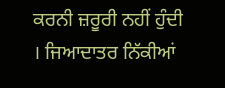ਕਰਨੀ ਜ਼ਰੂਰੀ ਨਹੀਂ ਹੁੰਦੀ । ਜਿਆਦਾਤਰ ਨਿੱਕੀਆਂ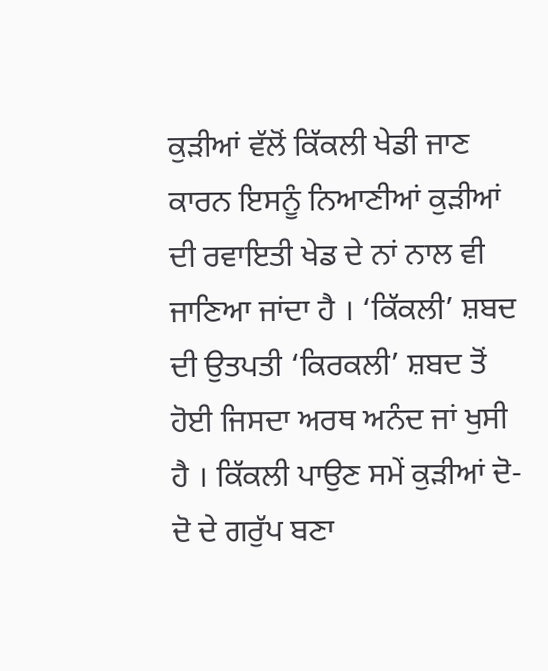ਕੁੜੀਆਂ ਵੱਲੋਂ ਕਿੱਕਲੀ ਖੇਡੀ ਜਾਣ ਕਾਰਨ ਇਸਨੂੰ ਨਿਆਣੀਆਂ ਕੁੜੀਆਂ ਦੀ ਰਵਾਇਤੀ ਖੇਡ ਦੇ ਨਾਂ ਨਾਲ ਵੀ ਜਾਣਿਆ ਜਾਂਦਾ ਹੈ । ‘ਕਿੱਕਲੀ’ ਸ਼ਬਦ ਦੀ ਉਤਪਤੀ ‘ਕਿਰਕਲੀ’ ਸ਼ਬਦ ਤੋਂ ਹੋਈ ਜਿਸਦਾ ਅਰਥ ਅਨੰਦ ਜਾਂ ਖੁਸੀ ਹੈ । ਕਿੱਕਲੀ ਪਾਉਣ ਸਮੇਂ ਕੁੜੀਆਂ ਦੋ-ਦੋ ਦੇ ਗਰੁੱਪ ਬਣਾ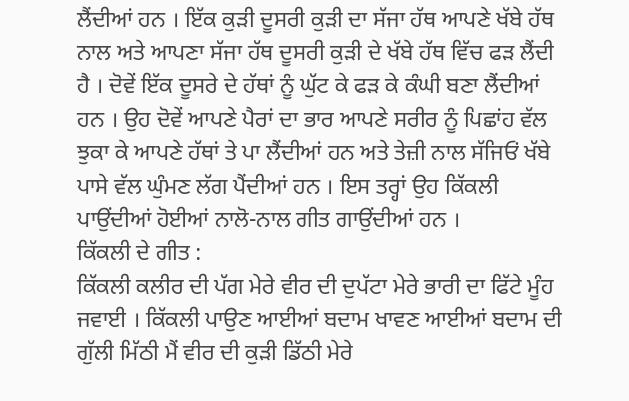ਲੈਂਦੀਆਂ ਹਨ । ਇੱਕ ਕੁੜੀ ਦੂਸਰੀ ਕੁੜੀ ਦਾ ਸੱਜਾ ਹੱਥ ਆਪਣੇ ਖੱਬੇ ਹੱਥ ਨਾਲ ਅਤੇ ਆਪਣਾ ਸੱਜਾ ਹੱਥ ਦੂਸਰੀ ਕੁੜੀ ਦੇ ਖੱਬੇ ਹੱਥ ਵਿੱਚ ਫੜ ਲੈਂਦੀ ਹੈ । ਦੋਵੇਂ ਇੱਕ ਦੂਸਰੇ ਦੇ ਹੱਥਾਂ ਨੂੰ ਘੁੱਟ ਕੇ ਫੜ ਕੇ ਕੰਘੀ ਬਣਾ ਲੈਂਦੀਆਂ ਹਨ । ਉਹ ਦੋਵੇਂ ਆਪਣੇ ਪੈਰਾਂ ਦਾ ਭਾਰ ਆਪਣੇ ਸਰੀਰ ਨੂੰ ਪਿਛਾਂਹ ਵੱਲ ਝੁਕਾ ਕੇ ਆਪਣੇ ਹੱਥਾਂ ਤੇ ਪਾ ਲੈਂਦੀਆਂ ਹਨ ਅਤੇ ਤੇਜ਼ੀ ਨਾਲ ਸੱਜਿਓਂ ਖੱਬੇ ਪਾਸੇ ਵੱਲ ਘੁੰਮਣ ਲੱਗ ਪੈਂਦੀਆਂ ਹਨ । ਇਸ ਤਰ੍ਹਾਂ ਉਹ ਕਿੱਕਲੀ ਪਾਉਂਦੀਆਂ ਹੋਈਆਂ ਨਾਲੋ-ਨਾਲ ਗੀਤ ਗਾਉਂਦੀਆਂ ਹਨ ।
ਕਿੱਕਲੀ ਦੇ ਗੀਤ :
ਕਿੱਕਲੀ ਕਲੀਰ ਦੀ ਪੱਗ ਮੇਰੇ ਵੀਰ ਦੀ ਦੁਪੱਟਾ ਮੇਰੇ ਭਾਰੀ ਦਾ ਫਿੱਟੇ ਮੂੰਹ ਜਵਾਈ । ਕਿੱਕਲੀ ਪਾਉਣ ਆਈਆਂ ਬਦਾਮ ਖਾਵਣ ਆਈਆਂ ਬਦਾਮ ਦੀ ਗੁੱਲੀ ਮਿੱਠੀ ਮੈਂ ਵੀਰ ਦੀ ਕੁੜੀ ਡਿੱਠੀ ਮੇਰੇ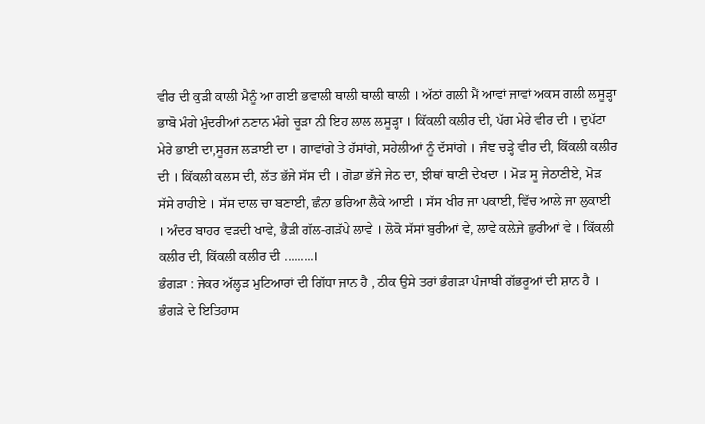ਵੀਰ ਦੀ ਕੁੜੀ ਕਾਲੀ ਮੈਨੂੰ ਆ ਗਈ ਭਵਾਲੀ ਥਾਲੀ ਥਾਲੀ ਥਾਲੀ । ਅੱਠਾਂ ਗਲੀ ਮੈਂ ਆਵਾਂ ਜਾਵਾਂ ਅਕਸ ਗਲੀ ਲਸੂੜ੍ਹਾ ਭਾਬੋ ਮੰਗੇ ਮੁੰਦਰੀਆਂ ਨਣਾਨ ਮੰਗੇ ਚੂੜਾ ਨੀ ਇਹ ਲਾਲ ਲਸੂੜ੍ਹਾ । ਕਿੱਕਲੀ ਕਲੀਰ ਦੀ, ਪੱਗ ਮੇਰੇ ਵੀਰ ਦੀ । ਦੁਪੱਟਾ ਮੇਰੇ ਭਾਈ ਦਾ,ਸੂਰਜ ਲੜਾਈ ਦਾ । ਗਾਵਾਂਗੇ ਤੇ ਹੱਸਾਂਗੇ, ਸਹੇਲੀਆਂ ਨੂੰ ਦੱਸਾਂਗੇ । ਜੰਞ ਚੜ੍ਹੇ ਵੀਰ ਦੀ, ਕਿੱਕਲੀ ਕਲੀਰ ਦੀ । ਕਿੱਕਲੀ ਕਲਸ ਦੀ, ਲੱਤ ਭੱਜੇ ਸੱਸ ਦੀ । ਗੋਡਾ ਭੱਜੇ ਜੇਠ ਦਾ, ਝੀਥਾਂ ਥਾਣੀ ਦੇਖਦਾ । ਮੋੜ ਸੂ ਜੇਠਾਣੀਏ, ਮੋੜ ਸੱਸੇ ਰਾਹੀਏ । ਸੱਸ ਦਾਲ ਚਾ ਬਣਾਈ, ਛੰਨਾ ਭਰਿਆ ਲੈਕੇ ਆਈ । ਸੱਸ ਖੀਰ ਜਾ ਪਕਾਈ, ਵਿੱਚ ਆਲੇ ਜਾ ਲੁਕਾਈ । ਅੰਦਰ ਬਾਹਰ ਵੜਦੀ ਖਾਵੇ, ਭੈੜੀ ਗੱਲ-ਗੜੱਪੇ ਲਾਵੇ । ਲੋਕੋ ਸੱਸਾਂ ਬੁਰੀਆਂ ਵੇ, ਲਾਵੇ ਕਲ਼ੇਜੇ ਛੁਰੀਆਂ ਵੇ । ਕਿੱਕਲੀ ਕਲੀਰ ਦੀ, ਕਿੱਕਲੀ ਕਲੀਰ ਦੀ .........।
ਭੰਗੜਾ : ਜੇਕਰ ਅੱਲ੍ਹੜ ਮੁਟਿਆਰਾਂ ਦੀ ਗਿੱਧਾ ਜਾਨ ਹੈ , ਠੀਕ ਉਸੇ ਤਰਾਂ ਭੰਗੜਾ ਪੰਜਾਬੀ ਗੱਭਰੂਆਂ ਦੀ ਸ਼ਾਨ ਹੈ । ਭੰਗੜੇ ਦੇ ਇਤਿਹਾਸ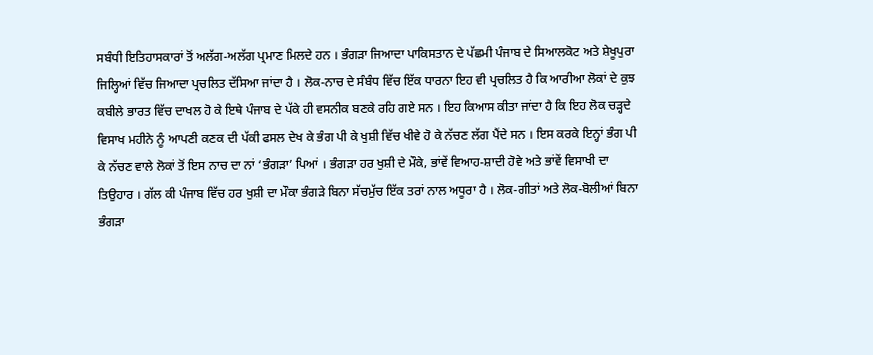ਸਬੰਧੀ ਇਤਿਹਾਸਕਾਰਾਂ ਤੋਂ ਅਲੱਗ-ਅਲੱਗ ਪ੍ਰਮਾਣ ਮਿਲਦੇ ਹਨ । ਭੰਗੜਾ ਜਿਆਦਾ ਪਾਕਿਸਤਾਨ ਦੇ ਪੱਛਮੀ ਪੰਜਾਬ ਦੇ ਸਿਆਲਕੋਟ ਅਤੇ ਸ਼ੇਖੂਪੁਰਾ ਜਿਲ੍ਹਿਆਂ ਵਿੱਚ ਜਿਆਦਾ ਪ੍ਰਚਲਿਤ ਦੱਸਿਆ ਜਾਂਦਾ ਹੈ । ਲੋਕ-ਨਾਚ ਦੇ ਸੰਬੰਧ ਵਿੱਚ ਇੱਕ ਧਾਰਨਾ ਇਹ ਵੀ ਪ੍ਰਚਲਿਤ ਹੈ ਕਿ ਆਰੀਆ ਲੋਕਾਂ ਦੇ ਕੁਝ ਕਬੀਲੇ ਭਾਰਤ ਵਿੱਚ ਦਾਖਲ ਹੋ ਕੇ ਇਥੇ ਪੰਜਾਬ ਦੇ ਪੱਕੇ ਹੀ ਵਸਨੀਕ ਬਣਕੇ ਰਹਿ ਗਏ ਸਨ । ਇਹ ਕਿਆਸ ਕੀਤਾ ਜਾਂਦਾ ਹੈ ਕਿ ਇਹ ਲੋਕ ਚੜ੍ਹਦੇ ਵਿਸਾਖ ਮਹੀਨੇ ਨੂੰ ਆਪਣੀ ਕਣਕ ਦੀ ਪੱਕੀ ਫਸਲ ਦੇਖ ਕੇ ਭੰਗ ਪੀ ਕੇ ਖੁਸ਼ੀ ਵਿੱਚ ਖੀਵੇ ਹੋ ਕੇ ਨੱਚਣ ਲੱਗ ਪੈਂਦੇ ਸਨ । ਇਸ ਕਰਕੇ ਇਨ੍ਹਾਂ ਭੰਗ ਪੀ ਕੇ ਨੱਚਣ ਵਾਲੇ ਲੋਕਾਂ ਤੋਂ ਇਸ ਨਾਚ ਦਾ ਨਾਂ ‘ਭੰਗੜਾ’ ਪਿਆਂ । ਭੰਗੜਾ ਹਰ ਖੁਸ਼ੀ ਦੇ ਮੌਕੇ, ਭਾਂਵੇਂ ਵਿਆਹ-ਸ਼ਾਦੀ ਹੋਵੇ ਅਤੇ ਭਾਂਵੇਂ ਵਿਸਾਖੀ ਦਾ ਤਿਉਹਾਰ । ਗੱਲ ਕੀ ਪੰਜਾਬ ਵਿੱਚ ਹਰ ਖੁਸ਼ੀ ਦਾ ਮੌਕਾ ਭੰਗੜੇ ਬਿਨਾ ਸੱਚਮੁੱਚ ਇੱਕ ਤਰਾਂ ਨਾਲ ਅਧੂਰਾ ਹੈ । ਲੋਕ-ਗੀਤਾਂ ਅਤੇ ਲੋਕ-ਬੋਲੀਆਂ ਬਿਨਾ ਭੰਗੜਾ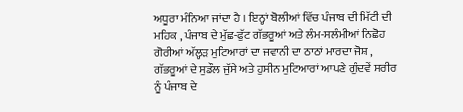ਅਧੂਰਾ ਮੰਨਿਆ ਜਾਂਦਾ ਹੈ । ਇਨ੍ਹਾਂ ਬੋਲੀਆਂ ਵਿੱਚ ਪੰਜਾਬ ਦੀ ਮਿੱਟੀ ਦੀ ਮਹਿਕ , ਪੰਜਾਬ ਦੇ ਮੁੱਛ-ਫੁੱਟ ਗੱਭਰੂਆਂ ਅਤੇ ਲੰਮ-ਸਲੰਮੀਆਂ ਨਿਛੋਹ ਗੋਰੀਆਂ ਅੱਲ੍ਹੜ ਮੁਟਿਆਰਾਂ ਦਾ ਜਵਾਨੀ ਦਾ ਠਾਠਾਂ ਮਾਰਦਾ ਜੋਸ਼ , ਗੱਭਰੂਆਂ ਦੇ ਸੁਡੌਲ ਜੁੱਸੇ ਅਤੇ ਹੁਸੀਨ ਮੁਟਿਆਰਾਂ ਆਪਣੇ ਗੁੰਦਵੇਂ ਸਰੀਰ ਨੂੰ ਪੰਜਾਬ ਦੇ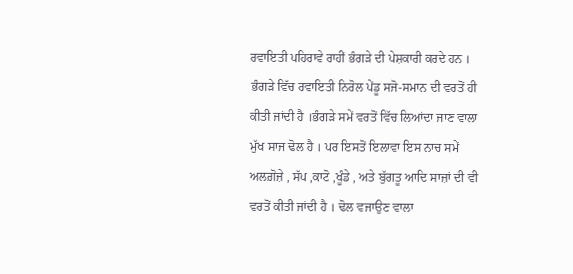ਰਵਾਇਤੀ ਪਹਿਰਾਵੇ ਰਾਹੀਂ ਭੰਗੜੇ ਦੀ ਪੇਸ਼ਕਾਰੀ ਕਰਦੇ ਹਨ ।
ਭੰਗੜੇ ਵਿੱਚ ਰਵਾਇਤੀ ਨਿਰੋਲ ਪੇਂਡੂ ਸਜੋ-ਸਮਾਨ ਦੀ ਵਰਤੋਂ ਹੀ ਕੀਤੀ ਜਾਂਦੀ ਹੈ ।ਭੰਗੜੇ ਸਮੇਂ ਵਰਤੋਂ ਵਿੱਚ ਲਿਆਂਦਾ ਜਾਣ ਵਾਲਾ ਮੁੱਖ ਸਾਜ ਢੋਲ ਹੈ । ਪਰ ਇਸਤੋਂ ਇਲਾਵਾ ਇਸ ਨਾਚ ਸਮੇਂ ਅਲਗ਼ੋਜ਼ੇ , ਸੱਪ ,ਕਾਟੋ ,ਖੂੰਡੇ , ਅਤੇ ਬੁੱਗਤੂ ਆਦਿ ਸਾਜ਼ਾਂ ਦੀ ਵੀ ਵਰਤੋਂ ਕੀਤੀ ਜਾਂਦੀ ਹੈ । ਢੋਲ ਵਜਾਉਣ ਵਾਲਾ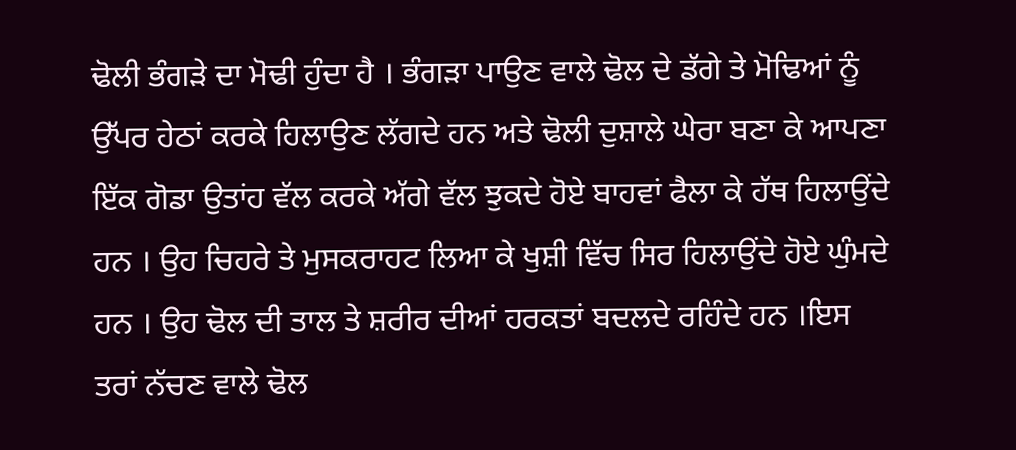ਢੋਲੀ ਭੰਗੜੇ ਦਾ ਮੋਢੀ ਹੁੰਦਾ ਹੈ । ਭੰਗੜਾ ਪਾਉਣ ਵਾਲੇ ਢੋਲ ਦੇ ਡੱਗੇ ਤੇ ਮੋਢਿਆਂ ਨੂੰ ਉੱਪਰ ਹੇਠਾਂ ਕਰਕੇ ਹਿਲਾਉਣ ਲੱਗਦੇ ਹਨ ਅਤੇ ਢੋਲੀ ਦੁਸ਼ਾਲੇ ਘੇਰਾ ਬਣਾ ਕੇ ਆਪਣਾ ਇੱਕ ਗੋਡਾ ਉਤਾਂਹ ਵੱਲ ਕਰਕੇ ਅੱਗੇ ਵੱਲ ਝੁਕਦੇ ਹੋਏ ਬਾਹਵਾਂ ਫੈਲਾ ਕੇ ਹੱਥ ਹਿਲਾਉਂਦੇ ਹਨ । ਉਹ ਚਿਹਰੇ ਤੇ ਮੁਸਕਰਾਹਟ ਲਿਆ ਕੇ ਖੁਸ਼ੀ ਵਿੱਚ ਸਿਰ ਹਿਲਾਉਂਦੇ ਹੋਏ ਘੁੰਮਦੇ ਹਨ । ਉਹ ਢੋਲ ਦੀ ਤਾਲ ਤੇ ਸ਼ਰੀਰ ਦੀਆਂ ਹਰਕਤਾਂ ਬਦਲਦੇ ਰਹਿੰਦੇ ਹਨ ।ਇਸ ਤਰਾਂ ਨੱਚਣ ਵਾਲੇ ਢੋਲ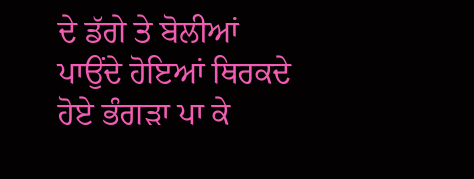ਦੇ ਡੱਗੇ ਤੇ ਬੋਲੀਆਂ ਪਾਉਂਦੇ ਹੋਇਆਂ ਥਿਰਕਦੇ ਹੋਏ ਭੰਗੜਾ ਪਾ ਕੇ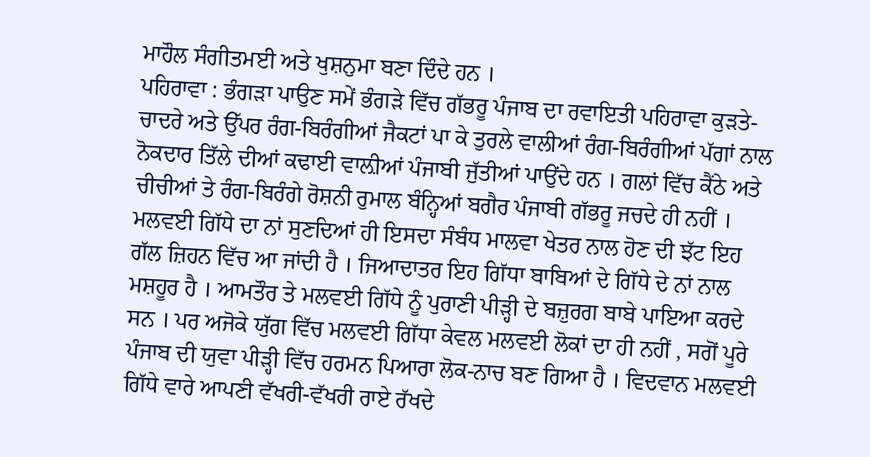ਮਾਹੌਲ ਸੰਗੀਤਮਈ ਅਤੇ ਖੁਸ਼ਨੁਮਾ ਬਣਾ ਦਿੰਦੇ ਹਨ ।
ਪਹਿਰਾਵਾ : ਭੰਗੜਾ ਪਾਉਣ ਸਮੇਂ ਭੰਗੜੇ ਵਿੱਚ ਗੱਭਰੂ ਪੰਜਾਬ ਦਾ ਰਵਾਇਤੀ ਪਹਿਰਾਵਾ ਕੁੜਤੇ-ਚਾਦਰੇ ਅਤੇ ਉੱਪਰ ਰੰਗ-ਬਿਰੰਗੀਆਂ ਜੈਕਟਾਂ ਪਾ ਕੇ ਤੁਰਲੇ ਵਾਲੀਆਂ ਰੰਗ-ਬਿਰੰਗੀਆਂ ਪੱਗਾਂ ਨਾਲ ਨੋਕਦਾਰ ਤਿੱਲੇ ਦੀਆਂ ਕਢਾਈ ਵਾਲ਼ੀਆਂ ਪੰਜਾਬੀ ਜੁੱਤੀਆਂ ਪਾਉਂਦੇ ਹਨ । ਗਲਾਂ ਵਿੱਚ ਕੈਂਠੇ ਅਤੇ ਚੀਚੀਆਂ ਤੇ ਰੰਗ-ਬਿਰੰਗੇ ਰੋਸ਼ਨੀ ਰੁਮਾਲ ਬੰਨ੍ਹਿਆਂ ਬਗੈਰ ਪੰਜਾਬੀ ਗੱਭਰੂ ਜਚਦੇ ਹੀ ਨਹੀਂ ।
ਮਲਵਈ ਗਿੱਧੇ ਦਾ ਨਾਂ ਸੁਣਦਿਆਂ ਹੀ ਇਸਦਾ ਸੰਬੰਧ ਮਾਲਵਾ ਖੇਤਰ ਨਾਲ ਹੋਣ ਦੀ ਝੱਟ ਇਹ ਗੱਲ ਜ਼ਿਹਨ ਵਿੱਚ ਆ ਜਾਂਦੀ ਹੈ । ਜਿਆਦਾਤਰ ਇਹ ਗਿੱਧਾ ਬਾਬਿਆਂ ਦੇ ਗਿੱਧੇ ਦੇ ਨਾਂ ਨਾਲ ਮਸ਼ਹੂਰ ਹੈ । ਆਮਤੌਰ ਤੇ ਮਲਵਈ ਗਿੱਧੇ ਨੂੰ ਪੁਰਾਣੀ ਪੀੜ੍ਹੀ ਦੇ ਬਜ਼ੁਰਗ ਬਾਬੇ ਪਾਇਆ ਕਰਦੇ ਸਨ । ਪਰ ਅਜੋਕੇ ਯੁੱਗ ਵਿੱਚ ਮਲਵਈ ਗਿੱਧਾ ਕੇਵਲ ਮਲਵਈ ਲੋਕਾਂ ਦਾ ਹੀ ਨਹੀਂ , ਸਗੋਂ ਪੂਰੇ ਪੰਜਾਬ ਦੀ ਯੁਵਾ ਪੀੜ੍ਹੀ ਵਿੱਚ ਹਰਮਨ ਪਿਆਰਾ ਲੋਕ-ਨਾਚ ਬਣ ਗਿਆ ਹੈ । ਵਿਦਵਾਨ ਮਲਵਈ ਗਿੱਧੇ ਵਾਰੇ ਆਪਣੀ ਵੱਖਰੀ-ਵੱਖਰੀ ਰਾਏ ਰੱਖਦੇ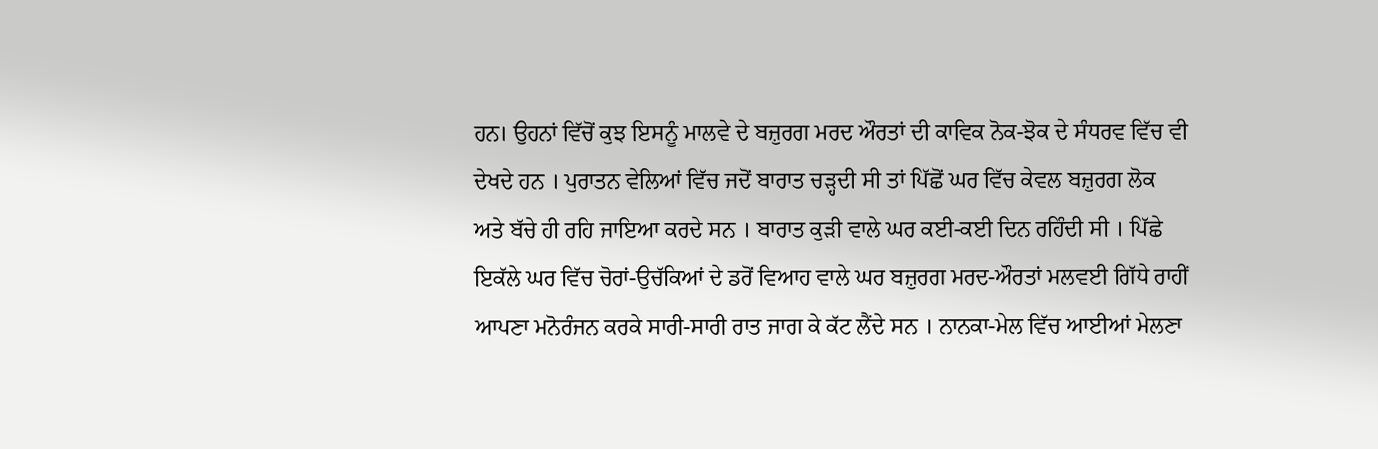ਹਨ। ਉਹਨਾਂ ਵਿੱਚੋਂ ਕੁਝ ਇਸਨੂੰ ਮਾਲਵੇ ਦੇ ਬਜ਼ੁਰਗ ਮਰਦ ਔਰਤਾਂ ਦੀ ਕਾਵਿਕ ਨੋਕ-ਝੋਕ ਦੇ ਸੰਧਰਵ ਵਿੱਚ ਵੀ ਦੇਖਦੇ ਹਨ । ਪੁਰਾਤਨ ਵੇਲਿਆਂ ਵਿੱਚ ਜਦੋਂ ਬਾਰਾਤ ਚੜ੍ਹਦੀ ਸੀ ਤਾਂ ਪਿੱਛੋਂ ਘਰ ਵਿੱਚ ਕੇਵਲ ਬਜ਼ੁਰਗ ਲੋਕ ਅਤੇ ਬੱਚੇ ਹੀ ਰਹਿ ਜਾਇਆ ਕਰਦੇ ਸਨ । ਬਾਰਾਤ ਕੁੜੀ ਵਾਲੇ ਘਰ ਕਈ-ਕਈ ਦਿਨ ਰਹਿੰਦੀ ਸੀ । ਪਿੱਛੇ ਇਕੱਲੇ ਘਰ ਵਿੱਚ ਚੋਰਾਂ-ਉਚੱਕਿਆਂ ਦੇ ਡਰੋਂ ਵਿਆਹ ਵਾਲੇ ਘਰ ਬਜ਼ੁਰਗ ਮਰਦ-ਔਰਤਾਂ ਮਲਵਈ ਗਿੱਧੇ ਰਾਹੀਂ ਆਪਣਾ ਮਨੋਰੰਜਨ ਕਰਕੇ ਸਾਰੀ-ਸਾਰੀ ਰਾਤ ਜਾਗ ਕੇ ਕੱਟ ਲੈਂਦੇ ਸਨ । ਨਾਨਕਾ-ਮੇਲ ਵਿੱਚ ਆਈਆਂ ਮੇਲਣਾ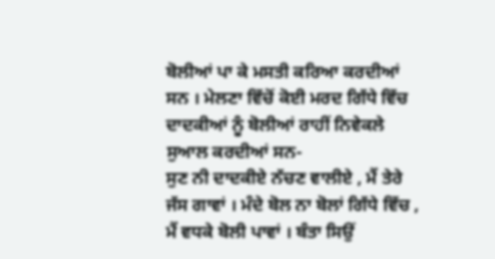ਬੋਲੀਆਂ ਪਾ ਕੇ ਮਸਤੀ ਕਰਿਆ ਕਰਦੀਆਂ ਸਨ । ਮੇਲਣਾ ਵਿੱਚੋਂ ਕੋਈ ਮਰਦ ਗਿੱਧੇ ਵਿੱਚ ਦਾਦਕੀਆਂ ਨੂੰ ਬੋਲੀਆਂ ਰਾਹੀਂ ਨਿਵੇਕਲੇ ਸੁਆਲ ਕਰਦੀਆਂ ਸਨ-
ਸੁਣ ਨੀ ਦਾਦਕੀਏ ਨੱਚਣ ਵਾਲੀਏ , ਮੈਂ ਤੇਰੇ ਜੱਸ ਗਾਵਾਂ । ਮੰਦੇ ਬੋਲ ਨਾ ਬੋਲਾਂ ਗਿੱਧੇ ਵਿੱਚ , ਮੈਂ ਵਧਕੇ ਬੋਲੀ ਪਾਵਾਂ । ਬੰਤਾ ਸਿਉਂ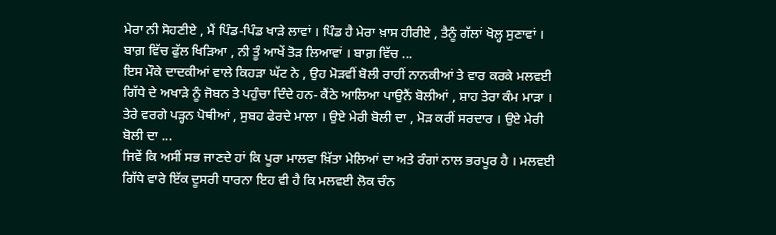ਮੇਰਾ ਨੀ ਸੋਹਣੀਏ , ਮੈਂ ਪਿੰਡ-ਪਿੰਡ ਖਾੜੇ ਲਾਵਾਂ । ਪਿੰਡ ਹੈ ਮੇਰਾ ਖ਼ਾਸ ਹੀਰੀਏ , ਤੈਨੂੰ ਗੱਲਾਂ ਖੋਲ੍ਹ ਸੁਣਾਵਾਂ । ਬਾਗ਼ ਵਿੱਚ ਫੁੱਲ ਖਿੜਿਆ , ਨੀ ਤੂੰ ਆਖੇਂ ਤੋੜ ਲਿਆਵਾਂ । ਬਾਗ਼ ਵਿੱਚ ...
ਇਸ ਮੌਕੇ ਦਾਦਕੀਆਂ ਵਾਲੇ ਕਿਹੜਾ ਘੱਟ ਨੇ , ਉਹ ਮੋੜਵੀਂ ਬੋਲੀ ਰਾਹੀਂ ਨਾਨਕੀਆਂ ਤੇ ਵਾਰ ਕਰਕੇ ਮਲਵਈ ਗਿੱਧੇ ਦੇ ਅਖਾੜੇ ਨੂੰ ਜੋਬਨ ਤੇ ਪਹੁੰਚਾ ਦਿੰਦੇ ਹਨ- ਕੈਂਠੇ ਆਲਿਆ ਪਾਉਨੈਂ ਬੋਲੀਆਂ , ਸ਼ਾਹ ਤੇਰਾ ਕੰਮ ਮਾੜਾ । ਤੇਰੇ ਵਰਗੇ ਪੜ੍ਹਨ ਪੋਥੀਆਂ , ਸੁਬਹ ਫੇਰਦੇ ਮਾਲਾ । ਉਏ ਮੇਰੀ ਬੋਲੀ ਦਾ , ਮੋੜ ਕਰੀਂ ਸਰਦਾਰ । ਉਏ ਮੇਰੀ ਬੋਲੀ ਦਾ ...
ਜਿਵੇਂ ਕਿ ਅਸੀਂ ਸਭ ਜਾਣਦੇ ਹਾਂ ਕਿ ਪੂਰਾ ਮਾਲਵਾ ਖ਼ਿੱਤਾ ਮੇਲਿਆਂ ਦਾ ਅਤੇ ਰੰਗਾਂ ਨਾਲ ਭਰਪੂਰ ਹੈ । ਮਲਵਈ ਗਿੱਧੇ ਵਾਰੇ ਇੱਕ ਦੂਸਰੀ ਧਾਰਨਾ ਇਹ ਵੀ ਹੈ ਕਿ ਮਲਵਈ ਲੋਕ ਚੰਨ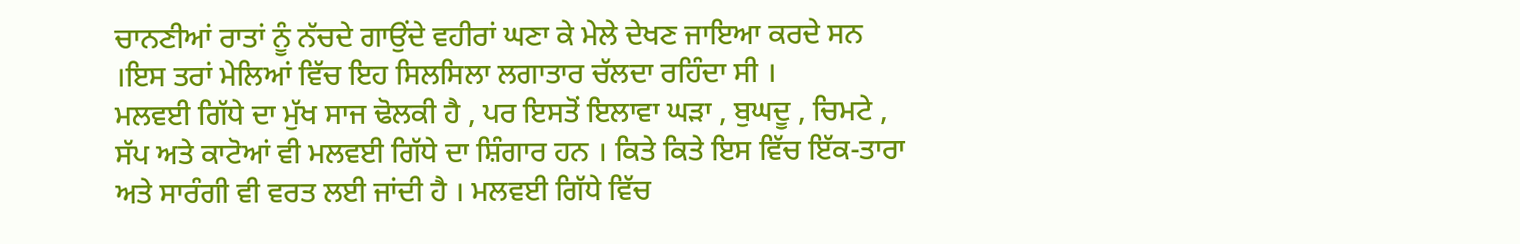ਚਾਨਣੀਆਂ ਰਾਤਾਂ ਨੂੰ ਨੱਚਦੇ ਗਾਉਂਦੇ ਵਹੀਰਾਂ ਘਣਾ ਕੇ ਮੇਲੇ ਦੇਖਣ ਜਾਇਆ ਕਰਦੇ ਸਨ ।ਇਸ ਤਰਾਂ ਮੇਲਿਆਂ ਵਿੱਚ ਇਹ ਸਿਲਸਿਲਾ ਲਗਾਤਾਰ ਚੱਲਦਾ ਰਹਿੰਦਾ ਸੀ ।
ਮਲਵਈ ਗਿੱਧੇ ਦਾ ਮੁੱਖ ਸਾਜ ਢੋਲਕੀ ਹੈ , ਪਰ ਇਸਤੋਂ ਇਲਾਵਾ ਘੜਾ , ਬੁਘਦੂ , ਚਿਮਟੇ , ਸੱਪ ਅਤੇ ਕਾਟੋਆਂ ਵੀ ਮਲਵਈ ਗਿੱਧੇ ਦਾ ਸ਼ਿੰਗਾਰ ਹਨ । ਕਿਤੇ ਕਿਤੇ ਇਸ ਵਿੱਚ ਇੱਕ-ਤਾਰਾ ਅਤੇ ਸਾਰੰਗੀ ਵੀ ਵਰਤ ਲਈ ਜਾਂਦੀ ਹੈ । ਮਲਵਈ ਗਿੱਧੇ ਵਿੱਚ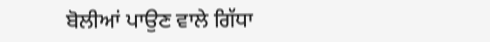ਬੋਲੀਆਂ ਪਾਉਣ ਵਾਲੇ ਗਿੱਧਾ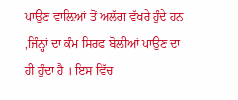ਪਾਉਣ ਵਾਲ਼ਿਆਂ ਤੋਂ ਅਲੱਗ ਵੱਖਰੇ ਹੁੰਦੇ ਹਨ ,ਜਿੰਨ੍ਹਾਂ ਦਾ ਕੰਮ ਸਿਰਫ ਬੋਲੀਆਂ ਪਾਉਣ ਦਾ ਹੀ ਹੁੰਦਾ ਹੈ । ਇਸ ਵਿੱਚ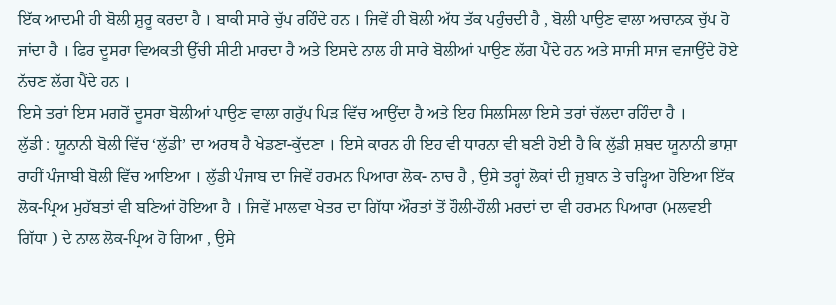ਇੱਕ ਆਦਮੀ ਹੀ ਬੋਲੀ ਸ਼ੁਰੂ ਕਰਦਾ ਹੈ । ਬਾਕੀ ਸਾਰੇ ਚੁੱਪ ਰਹਿੰਦੇ ਹਨ । ਜਿਵੇਂ ਹੀ ਬੋਲੀ ਅੱਧ ਤੱਕ ਪਹੁੰਚਦੀ ਹੈ , ਬੋਲੀ ਪਾਉਣ ਵਾਲਾ ਅਚਾਨਕ ਚੁੱਪ ਹੋ ਜਾਂਦਾ ਹੈ । ਫਿਰ ਦੂਸਰਾ ਵਿਅਕਤੀ ਉੱਚੀ ਸੀਟੀ ਮਾਰਦਾ ਹੈ ਅਤੇ ਇਸਦੇ ਨਾਲ ਹੀ ਸਾਰੇ ਬੋਲੀਆਂ ਪਾਉਣ ਲੱਗ ਪੈਂਦੇ ਹਨ ਅਤੇ ਸਾਜੀ ਸਾਜ ਵਜਾਉਂਦੇ ਹੋਏ ਨੱਚਣ ਲੱਗ ਪੈਂਦੇ ਹਨ ।
ਇਸੇ ਤਰਾਂ ਇਸ ਮਗਰੋਂ ਦੂਸਰਾ ਬੋਲੀਆਂ ਪਾਉਣ ਵਾਲਾ ਗਰੁੱਪ ਪਿੜ ਵਿੱਚ ਆਉਂਦਾ ਹੈ ਅਤੇ ਇਹ ਸਿਲਸਿਲਾ ਇਸੇ ਤਰਾਂ ਚੱਲਦਾ ਰਹਿੰਦਾ ਹੈ ।
ਲੁੱਡੀ : ਯੂਨਾਨੀ ਬੋਲੀ ਵਿੱਚ ‘ਲੁੱਡੀ’ ਦਾ ਅਰਥ ਹੈ ਖੇਡਣਾ-ਕੁੱਦਣਾ । ਇਸੇ ਕਾਰਨ ਹੀ ਇਹ ਵੀ ਧਾਰਨਾ ਵੀ ਬਣੀ ਹੋਈ ਹੈ ਕਿ ਲੁੱਡੀ ਸ਼ਬਦ ਯੂਨਾਨੀ ਭਾਸ਼ਾ ਰਾਹੀਂ ਪੰਜਾਬੀ ਬੋਲੀ ਵਿੱਚ ਆਇਆ । ਲੁੱਡੀ ਪੰਜਾਬ ਦਾ ਜਿਵੇਂ ਹਰਮਨ ਪਿਆਰਾ ਲੋਕ- ਨਾਚ ਹੈ , ਉਸੇ ਤਰ੍ਹਾਂ ਲੋਕਾਂ ਦੀ ਜ਼ੁਬਾਨ ਤੇ ਚੜ੍ਹਿਆ ਹੋਇਆ ਇੱਕ ਲੋਕ-ਪ੍ਰਿਅ ਮੁਹੱਬਤਾਂ ਵੀ ਬਣਿਆਂ ਹੋਇਆ ਹੈ । ਜਿਵੇਂ ਮਾਲਵਾ ਖੇਤਰ ਦਾ ਗਿੱਧਾ ਔਰਤਾਂ ਤੋਂ ਹੌਲੀ-ਹੌਲੀ ਮਰਦਾਂ ਦਾ ਵੀ ਹਰਮਨ ਪਿਆਰਾ (ਮਲਵਈ ਗਿੱਧਾ ) ਦੇ ਨਾਲ ਲੋਕ-ਪ੍ਰਿਅ ਹੋ ਗਿਆ , ਉਸੇ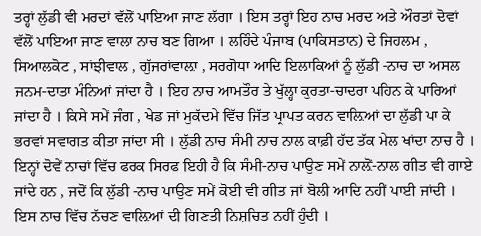ਤਰ੍ਹਾਂ ਲੁੱਡੀ ਵੀ ਮਰਦਾਂ ਵੱਲੋਂ ਪਾਇਆ ਜਾਣ ਲੱਗਾ । ਇਸ ਤਰ੍ਹਾਂ ਇਹ ਨਾਚ ਮਰਦ ਅਤੇ ਔਰਤਾਂ ਦੋਵਾਂ ਵੱਲੋਂ ਪਾਇਆ ਜਾਣ ਵਾਲਾ ਨਾਚ ਬਣ ਗਿਆ । ਲਹਿੰਦੇ ਪੰਜਾਬ (ਪਾਕਿਸਤਾਨ) ਦੇ ਜਿਹਲਮ , ਸਿਆਲਕੋਟ , ਸਾਂਝੀਵਾਲ , ਗੁੱਜਰਾਂਵਾਲ਼ਾ , ਸਰਗੋਧਾ ਆਦਿ ਇਲਾਕਿਆਂ ਨੂੰ ਲੁੱਡੀ -ਨਾਚ ਦਾ ਅਸਲ ਜਨਮ-ਦਾਤਾ ਮੰਨਿਆਂ ਜਾਂਦਾ ਹੈ । ਇਹ ਨਾਚ ਆਮਤੌਰ ਤੇ ਖੁੱਲ੍ਹਾ ਕੁਰਤਾ-ਚਾਦਰਾ ਪਹਿਨ ਕੇ ਪਾਰਿਆਂ ਜਾਂਦਾ ਹੈ । ਕਿਸੇ ਸਮੇਂ ਜੰਗ , ਖੇਡ ਜਾਂ ਮੁਕੱਦਮੇ ਵਿੱਚ ਜਿੱਤ ਪ੍ਰਾਪਤ ਕਰਨ ਵਾਲ਼ਿਆਂ ਦਾ ਲੁੱਡੀ ਪਾ ਕੇ ਭਰਵਾਂ ਸਵਾਗਤ ਕੀਤਾ ਜਾਂਦਾ ਸੀ । ਲੁੱਡੀ ਨਾਚ ਸੰਮੀ ਨਾਚ ਨਾਲ ਕਾਫ਼ੀ ਹੱਦ ਤੱਕ ਮੇਲ ਖਾਂਦਾ ਨਾਚ ਹੈ । ਇਨ੍ਹਾਂ ਦੋਵੇਂ ਨਾਚਾਂ ਵਿੱਚ ਫਰਕ ਸਿਰਫ ਇਹੀ ਹੈ ਕਿ ਸੰਮੀ-ਨਾਚ ਪਾਉਣ ਸਮੇਂ ਨਾਲ਼ੋਂ-ਨਾਲ ਗੀਤ ਵੀ ਗਾਏ ਜਾਂਦੇ ਹਨ , ਜਦੋਂ ਕਿ ਲੁੱਡੀ -ਨਾਚ ਪਾਉਣ ਸਮੇਂ ਕੋਈ ਵੀ ਗੀਤ ਜਾਂ ਬੋਲੀ ਆਦਿ ਨਹੀਂ ਪਾਈ ਜਾਂਦੀ । ਇਸ ਨਾਚ ਵਿੱਚ ਨੱਚਣ ਵਾਲ਼ਿਆਂ ਦੀ ਗਿਣਤੀ ਨਿਸ਼ਚਿਤ ਨਹੀਂ ਹੁੰਦੀ ।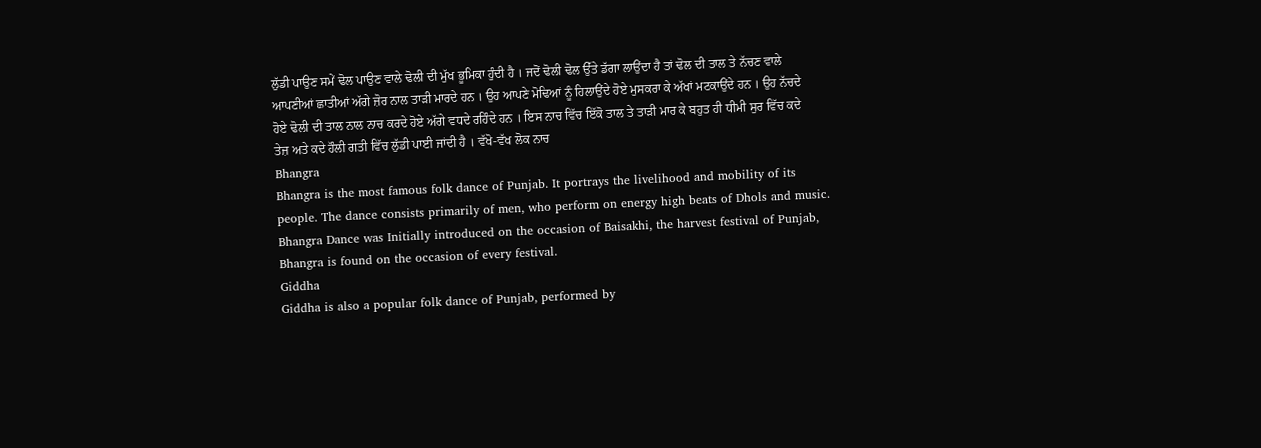ਲੁੱਡੀ ਪਾਉਣ ਸਮੇਂ ਢੋਲ ਪਾਉਣ ਵਾਲੇ ਢੋਲੀ ਦੀ ਮੁੱਖ ਭੂਮਿਕਾ ਹੁੰਦੀ ਹੈ । ਜਦੋਂ ਢੋਲੀ ਢੋਲ ਉੱਤੇ ਡੱਗਾ ਲਾਉਂਦਾ ਹੈ ਤਾਂ ਢੋਲ ਦੀ ਤਾਲ ਤੇ ਨੱਚਣ ਵਾਲੇ ਆਪਣੀਆਂ ਛਾਤੀਆਂ ਅੱਗੇ ਜ਼ੋਰ ਨਾਲ ਤਾੜੀ ਮਾਰਦੇ ਹਨ । ਉਹ ਆਪਣੇ ਮੋਢਿਆਂ ਨੂੰ ਹਿਲਾਉਂਦੇ ਹੋਏ ਮੁਸਕਰਾ ਕੇ ਅੱਖਾਂ ਮਟਕਾਉਂਦੇ ਹਨ । ਉਹ ਨੱਚਦੇ ਹੋਏ ਢੋਲੀ ਦੀ ਤਾਲ ਨਾਲ ਨਾਚ ਕਰਦੇ ਹੋਏ ਅੱਗੇ ਵਧਦੇ ਰਹਿੰਦੇ ਹਨ । ਇਸ ਨਾਚ ਵਿੱਚ ਇੱਕੋ ਤਾਲ ਤੇ ਤਾੜੀ ਮਾਰ ਕੇ ਬਹੁਤ ਹੀ ਧੀਮੀ ਸੁਰ ਵਿੱਚ ਕਦੇ ਤੇਜ਼ ਅਤੇ ਕਦੇ ਹੌਲੀ ਗਤੀ ਵਿੱਚ ਲੁੱਡੀ ਪਾਈ ਜਾਂਦੀ ਹੈ । ਵੱਖੋ-ਵੱਖ ਲੋਕ ਨਾਚ
Bhangra
Bhangra is the most famous folk dance of Punjab. It portrays the livelihood and mobility of its people. The dance consists primarily of men, who perform on energy high beats of Dhols and music. Bhangra Dance was Initially introduced on the occasion of Baisakhi, the harvest festival of Punjab, Bhangra is found on the occasion of every festival.
Giddha
Giddha is also a popular folk dance of Punjab, performed by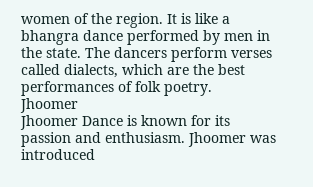women of the region. It is like a bhangra dance performed by men in the state. The dancers perform verses called dialects, which are the best performances of folk poetry.
Jhoomer
Jhoomer Dance is known for its passion and enthusiasm. Jhoomer was introduced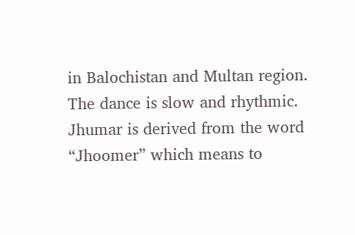in Balochistan and Multan region. The dance is slow and rhythmic. Jhumar is derived from the word “Jhoomer” which means to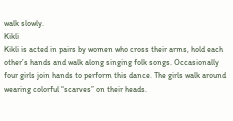walk slowly.
Kikli
Kikli is acted in pairs by women who cross their arms, hold each other’s hands and walk along singing folk songs. Occasionally four girls join hands to perform this dance. The girls walk around wearing colorful “scarves” on their heads.